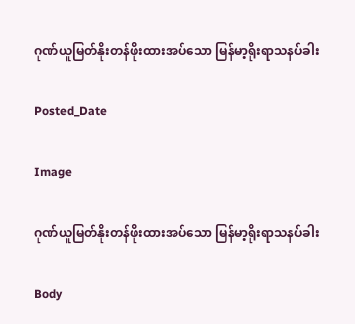ဂုဏ်ယူမြတ်နိုးတန်ဖိုးထားအပ်သော မြန်မာ့ရိုးရာသနပ်ခါး

Posted_Date

Image

ဂုဏ်ယူမြတ်နိုးတန်ဖိုးထားအပ်သော မြန်မာ့ရိုးရာသနပ်ခါး

Body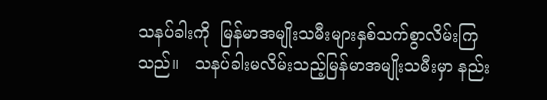သနပ်ခါးကို  မြန်မာအမျိုးသမီးများနှစ်သက်စွာလိမ်းကြသည်။   သနပ်ခါးမလိမ်းသည့်မြန်မာအမျိုးသမီးမှာ နည်း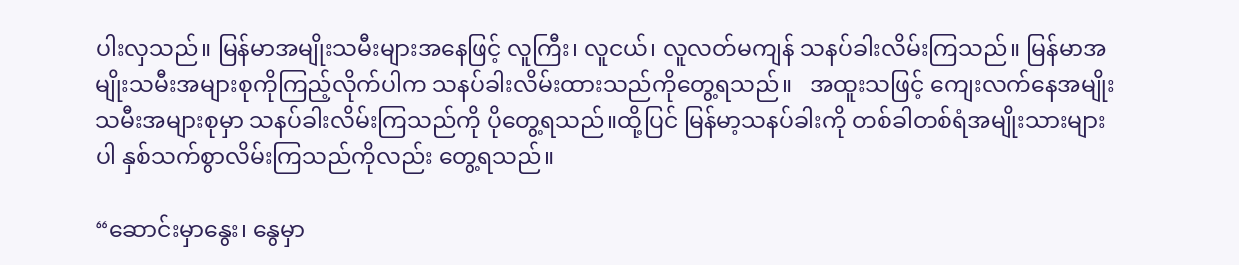ပါးလှသည်။ မြန်မာအမျိုးသမီးများအနေဖြင့် လူကြီး၊ လူငယ်၊ လူလတ်မကျန် သနပ်ခါးလိမ်းကြသည်။ မြန်မာအမျိုးသမီးအများစုကိုကြည့်လိုက်ပါက သနပ်ခါးလိမ်းထားသည်ကိုတွေ့ရသည်။   အထူးသဖြင့် ကျေးလက်နေအမျိုးသမီးအများစုမှာ သနပ်ခါးလိမ်းကြသည်ကို ပိုတွေ့ရသည်။ထို့ပြင် မြန်မာ့သနပ်ခါးကို တစ်ခါတစ်ရံအမျိုးသားများပါ နှစ်သက်စွာလိမ်းကြသည်ကိုလည်း တွေ့ရသည်။

“ဆောင်းမှာနွေး၊ နွေမှာ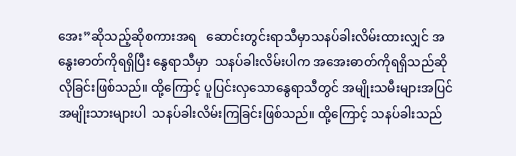အေး”ဆိုသည့်ဆိုစကားအရ   ဆောင်းတွင်းရာသီမှာသနပ်ခါးလိမ်းထားလျှင် အနွေးဓာတ်ကိုရရှိပြီး နွေရာသီမှာ  သနပ်ခါးလိမ်းပါက အအေးဓာတ်ကိုရရှိသည်ဆိုလိုခြင်းဖြစ်သည်။ ထို့ကြောင့် ပူပြင်းလှသောနွေရာသီတွင် အမျိုးသမီးများအပြင် အမျိုးသားများပါ  သနပ်ခါးလိမ်းကြခြင်းဖြစ်သည်။ ထို့ကြောင့် သနပ်ခါးသည်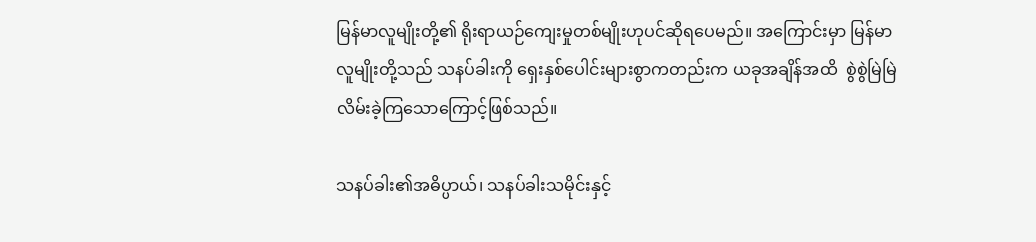မြန်မာလူမျိုးတို့၏ ရိုးရာယဉ်ကျေးမှုတစ်မျိုးဟုပင်ဆိုရပေမည်။ အကြောင်းမှာ မြန်မာလူမျိုးတို့သည် သနပ်ခါးကို ရှေးနှစ်ပေါင်းများစွာကတည်းက ယခုအချိန်အထိ  စွဲစွဲမြဲမြဲလိမ်းခဲ့ကြသောကြောင့်ဖြစ်သည်။

သနပ်ခါး၏အဓိပ္ပာယ်၊ သနပ်ခါးသမိုင်းနှင့်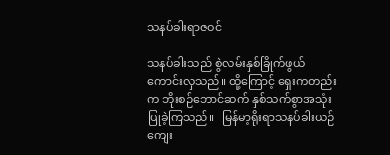သနပ်ခါးရာဇဝင်

သနပ်ခါးသည် စွဲလမ်းနှစ်ခြိုက်ဖွယ်ကောင်းလှသည်။ ထို့ကြောင့် ရှေးကတည်းက ဘိုးစဉ်ဘောင်ဆက် နှစ်သက်စွာအသုံးပြုခဲ့ကြသည်။   မြန်မာ့ရိုးရာသနပ်ခါးယဉ်ကျေး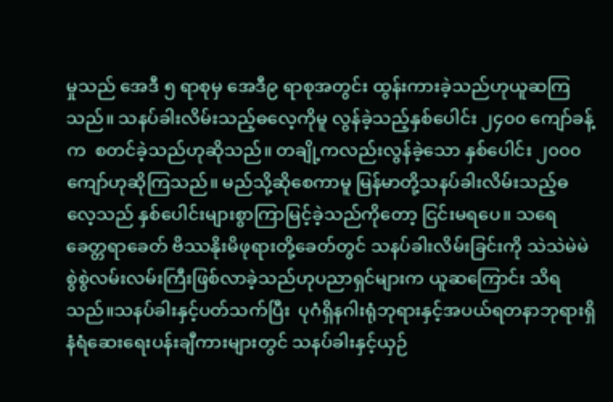မှုသည် အေဒီ ၅ ရာစုမှ အေဒီ၉ ရာစုအတွင်း ထွန်းကားခဲ့သည်ဟုယူဆကြသည်။ သနပ်ခါးလိမ်းသည့်ဓလေ့ကိုမူ လွန်ခဲ့သည့်နှစ်ပေါင်း ၂၄၀၀ ကျော်ခန့်က  စတင်ခဲ့သည်ဟုဆိုသည်။ တချို့ကလည်းလွန်ခဲ့သော နှစ်ပေါင်း ၂၀၀၀ ကျော်ဟုဆိုကြသည်။ မည်သို့ဆိုစေကာမူ မြန်မာတို့သနပ်ခါးလိမ်းသည့်ဓလေ့သည် နှစ်ပေါင်းများစွာကြာမြင့်ခဲ့သည်ကိုတော့ ငြင်းမရပေ။ သရေခေတ္တရာခေတ် ဗိဿနိုးမိဖုရားတို့ခေတ်တွင် သနပ်ခါးလိမ်းခြင်းကို သဲသဲမဲမဲ စွဲစွဲလမ်းလမ်းကြီးဖြစ်လာခဲ့သည်ဟုပညာရှင်များက ယူဆကြောင်း သိရသည်။သနပ်ခါးနှင့်ပတ်သက်ပြီး  ပုဂံရှိနဂါးရုံဘုရားနှင့်အပယ်ရတနာဘုရားရှိ    နံရံဆေးရေးပန်းချီကားများတွင် သနပ်ခါးနှင့်ယှဉ်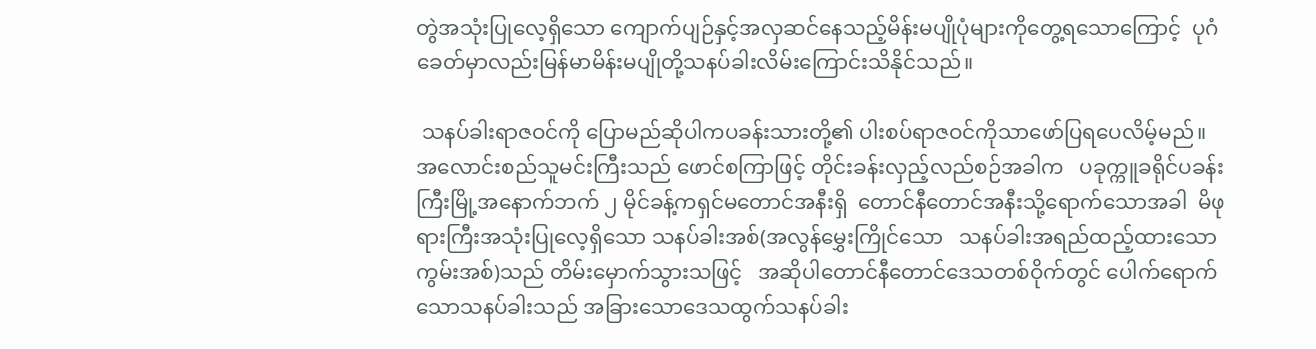တွဲအသုံးပြုလေ့ရှိသော ကျောက်ပျဉ်နှင့်အလှဆင်နေသည့်မိန်းမပျိုပုံများကိုတွေ့ရသောကြောင့်  ပုဂံခေတ်မှာလည်းမြန်မာမိန်းမပျိုတို့သနပ်ခါးလိမ်းကြောင်းသိနိုင်သည်။

 သနပ်ခါးရာဇဝင်ကို ပြောမည်ဆိုပါကပခန်းသားတို့၏ ပါးစပ်ရာဇဝင်ကိုသာဖော်ပြရပေလိမ့်မည်။ အလောင်းစည်သူမင်းကြီးသည် ဖောင်စကြာဖြင့် တိုင်းခန်းလှည့်လည်စဉ်အခါက   ပခုက္ကူခရိုင်ပခန်းကြီးမြို့အနောက်ဘက် ၂ မိုင်ခန့်ကရှင်မတောင်အနီးရှိ  တောင်နီတောင်အနီးသို့ရောက်သောအခါ  မိဖုရားကြီးအသုံးပြုလေ့ရှိသော သနပ်ခါးအစ်(အလွန်မွှေးကြိုင်သော   သနပ်ခါးအရည်ထည့်ထားသောကွမ်းအစ်)သည် တိမ်းမှောက်သွားသဖြင့်   အဆိုပါတောင်နီတောင်ဒေသတစ်ဝိုက်တွင် ပေါက်ရောက်သောသနပ်ခါးသည် အခြားသောဒေသထွက်သနပ်ခါး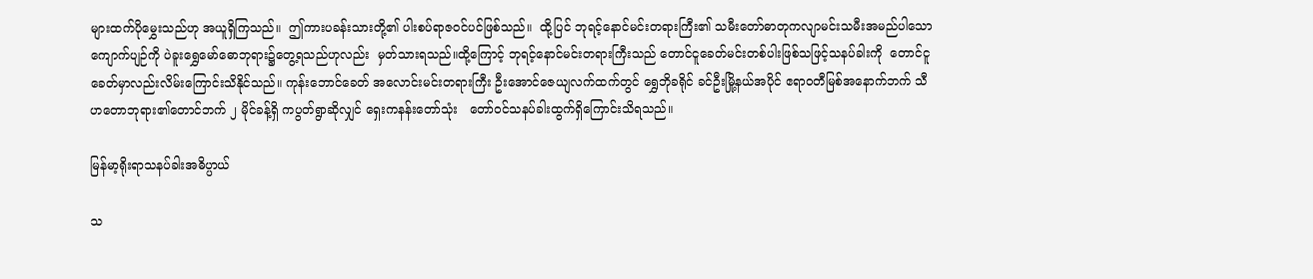များထက်ပိုမွှေးသည်ဟု အယူရှိကြသည်။  ဤကားပခန်းသားတို့၏ ပါးစပ်ရာဇဝင်ပင်ဖြစ်သည်။  ထို့ပြင် ဘုရင့်နောင်မင်းတရားကြီး၏ သမီးတော်ဓာတုကလျာမင်းသမီးအမည်ပါသော ကျောက်ပျဉ်ကို ပဲခူးရွှေမော်ဓောဘုရား၌တွေ့ရသည်ဟုလည်း  မှတ်သားရသည်။ထို့ကြောင့် ဘုရင့်နောင်မင်းတရားကြီးသည် တောင်ငူခေတ်မင်းတစ်ပါးဖြစ်သဖြင့်သနပ်ခါးကို  တောင်ငူခေတ်မှာလည်းလိမ်းကြောင်းသိနိုင်သည်။ ကုန်းဘောင်ခေတ် အလောင်းမင်းတရားကြီး ဦးအောင်ဇေယျလက်ထက်တွင် ရွှေဘိုခရိုင် ခင်ဦးမြို့နယ်အပိုင် ဧရာဝတီမြစ်အနောက်ဘက် သီဟတောဘုရား၏တောင်ဘက် ၂ မိုင်ခန့်ရှိ ကပွတ်ရွာဆိုလျှင် ရှေးကနန်းတော်သုံး   တော်ဝင်သနပ်ခါးထွက်ရှိကြောင်းသိရသည်။

မြန်မာ့ရိုးရာသနပ်ခါးအဓိပ္ပာယ်

သ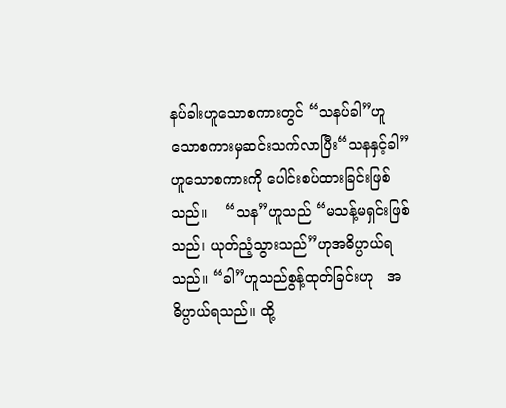နပ်ခါးဟူသောစကားတွင် “သနပ်ခါ”ဟူသောစကားမှဆင်းသက်လာပြီး“သနနှင့်ခါ”ဟူသောစကားကို ပေါင်းစပ်ထားခြင်းဖြစ်သည်။    “သန”ဟူသည် “မသန့်မရှင်းဖြစ်သည်၊ ယုတ်ညံ့သွားသည်”ဟုအဓိပ္ပာယ်ရသည်။ “ခါ”ဟူသည်စွန့်ထုတ်ခြင်းဟု   အဓိပ္ပာယ်ရသည်။ ထို့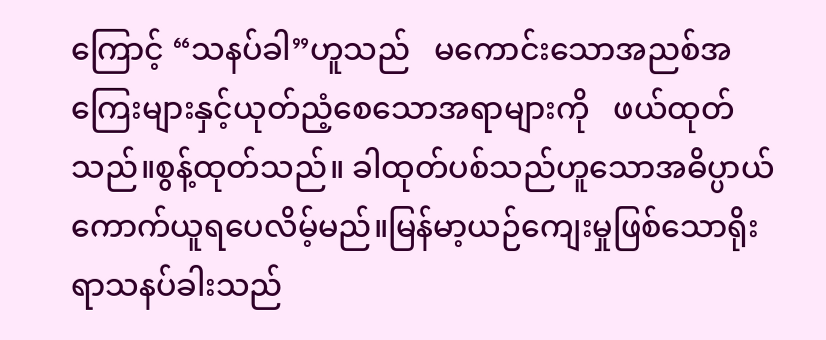ကြောင့် “သနပ်ခါ”ဟူသည်   မကောင်းသောအညစ်အကြေးများနှင့်ယုတ်ညံ့စေသောအရာများကို   ဖယ်ထုတ်သည်။စွန့်ထုတ်သည်။ ခါထုတ်ပစ်သည်ဟူသောအဓိပ္ပာယ်   ကောက်ယူရပေလိမ့်မည်။မြန်မာ့ယဉ်ကျေးမှုဖြစ်သောရိုးရာသနပ်ခါးသည်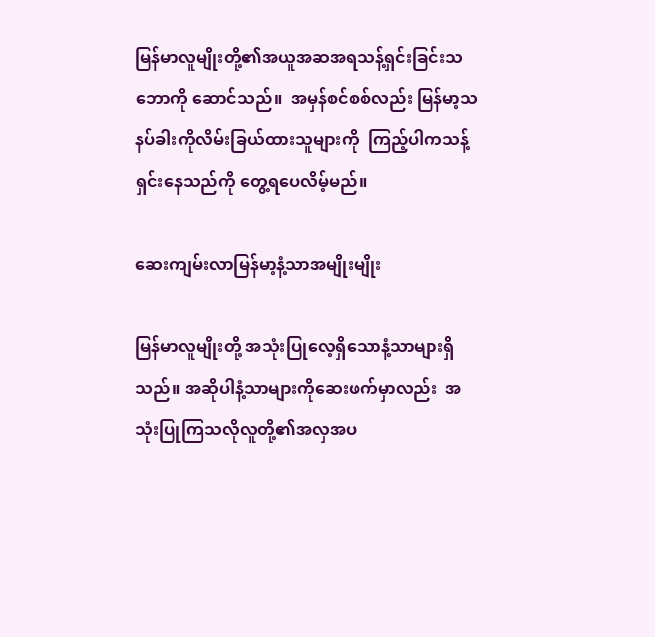မြန်မာလူမျိုးတို့၏အယူအဆအရသန့်ရှင်းခြင်းသဘောကို ဆောင်သည်။  အမှန်စင်စစ်လည်း မြန်မာ့သနပ်ခါးကိုလိမ်းခြယ်ထားသူများကို  ကြည့်ပါကသန့်ရှင်းနေသည်ကို တွေ့ရပေလိမ့်မည်။

ဆေးကျမ်းလာမြန်မာ့နံ့သာအမျိုးမျိုး

မြန်မာလူမျိုးတို့ အသုံးပြုလေ့ရှိသောနံ့သာများရှိသည်။ အဆိုပါနံ့သာများကိုဆေးဖက်မှာလည်း  အသုံးပြုကြသလိုလူတို့၏အလှအပ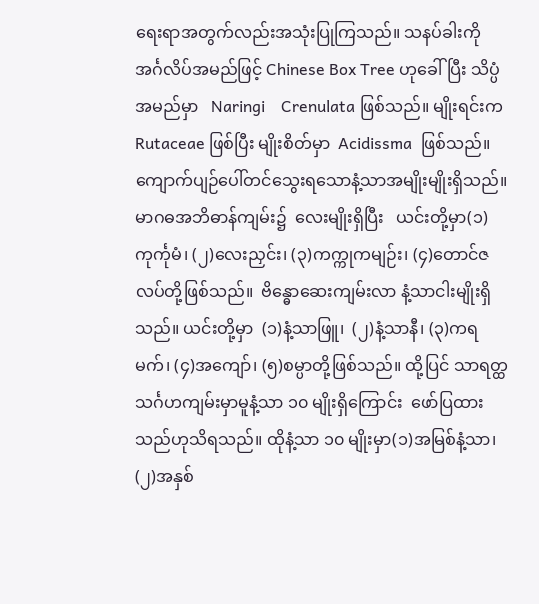ရေးရာအတွက်လည်းအသုံးပြုကြသည်။ သနပ်ခါးကို အင်္ဂလိပ်အမည်ဖြင့် Chinese Box Tree ဟုခေါ်ပြီး သိပ္ပံအမည်မှာ   Naringi    Crenulata ဖြစ်သည်။ မျိုးရင်းက  Rutaceae ဖြစ်ပြီး မျိုးစိတ်မှာ  Acidissma  ဖြစ်သည်။ကျောက်ပျဉ်ပေါ်တင်သွေးရသောနံ့သာအမျိုးမျိုးရှိသည်။   မာဂဓအဘိဓာန်ကျမ်း၌  လေးမျိုးရှိပြီး   ယင်းတို့မှာ(၁)ကုင်္ကုမံ၊ (၂)လေးညှင်း၊ (၃)ကက္ကုကမျဉ်း၊ (၄)တောင်ဇလပ်တို့ဖြစ်သည်။  ဗိန္ဓောဆေးကျမ်းလာ နံ့သာငါးမျိုးရှိသည်။ ယင်းတို့မှာ  (၁)နံ့သာဖြူ၊  (၂)နံ့သာနီ၊ (၃)ကရမက်၊ (၄)အကျော်၊ (၅)စမ္ပာတို့ဖြစ်သည်။ ထို့ပြင် သာရတ္ထသင်္ဂဟကျမ်းမှာမူနံ့သာ ၁၀ မျိုးရှိကြောင်း  ဖော်ပြထားသည်ဟုသိရသည်။ ထိုနံ့သာ ၁၀ မျိုးမှာ(၁)အမြစ်နံ့သာ၊ (၂)အနှစ်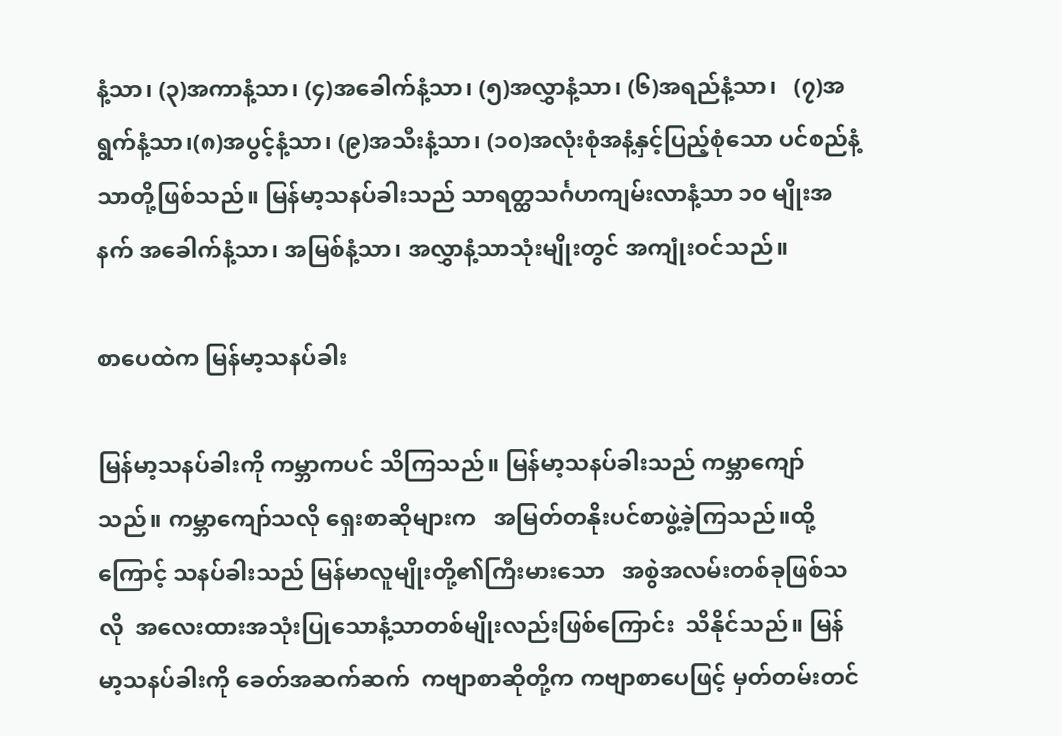နံ့သာ၊ (၃)အကာနံ့သာ၊ (၄)အခေါက်နံ့သာ၊ (၅)အလွှာနံ့သာ၊ (၆)အရည်နံ့သာ၊   (၇)အရွက်နံ့သာ၊(၈)အပွင့်နံ့သာ၊ (၉)အသီးနံ့သာ၊ (၁၀)အလုံးစုံအနံ့နှင့်ပြည့်စုံသော ပင်စည်နံ့သာတို့ဖြစ်သည်။ မြန်မာ့သနပ်ခါးသည် သာရတ္ထသင်္ဂဟကျမ်းလာနံ့သာ ၁၀ မျိုးအနက် အခေါက်နံ့သာ၊ အမြစ်နံ့သာ၊ အလွှာနံ့သာသုံးမျိုးတွင် အကျုံးဝင်သည်။

စာပေထဲက မြန်မာ့သနပ်ခါး

မြန်မာ့သနပ်ခါးကို ကမ္ဘာကပင် သိကြသည်။ မြန်မာ့သနပ်ခါးသည် ကမ္ဘာကျော်သည်။ ကမ္ဘာကျော်သလို ရှေးစာဆိုများက   အမြတ်တနိုးပင်စာဖွဲ့ခဲ့ကြသည်။ထို့ကြောင့် သနပ်ခါးသည် မြန်မာလူမျိုးတို့၏ကြီးမားသော   အစွဲအလမ်းတစ်ခုဖြစ်သလို  အလေးထားအသုံးပြုသောနံ့သာတစ်မျိုးလည်းဖြစ်ကြောင်း  သိနိုင်သည်။ မြန်မာ့သနပ်ခါးကို ခေတ်အဆက်ဆက်  ကဗျာစာဆိုတို့က ကဗျာစာပေဖြင့် မှတ်တမ်းတင်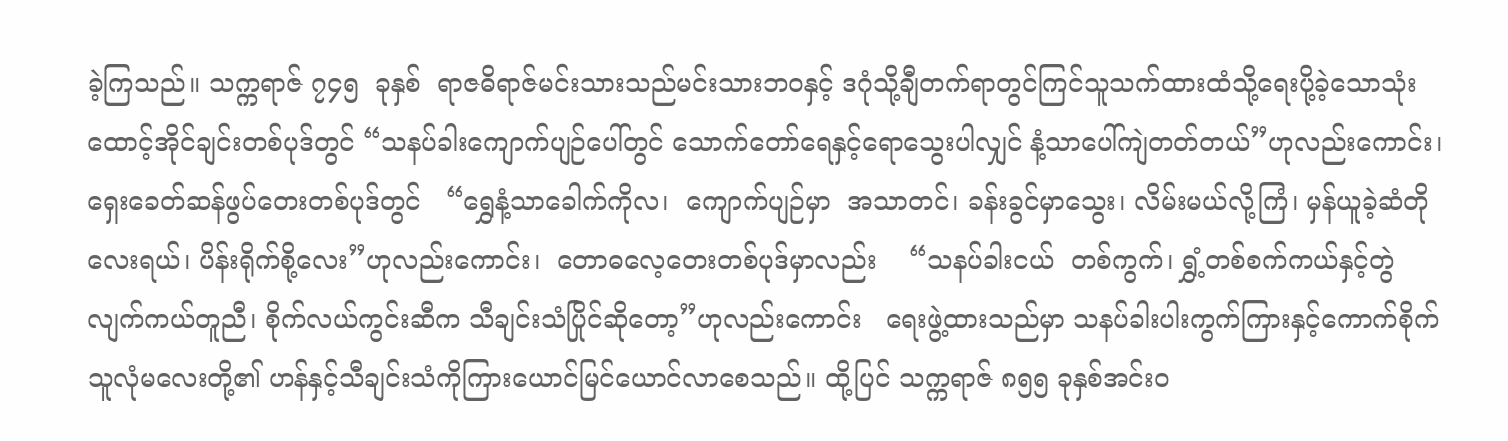ခဲ့ကြသည်။ သက္ကရာဇ် ၇၄၅  ခုနှစ်  ရာဇဓိရာဇ်မင်းသားသည်မင်းသားဘဝနှင့် ဒဂုံသို့ချီတက်ရာတွင်ကြင်သူသက်ထားထံသို့ရေးပို့ခဲ့သောသုံးထောင့်အိုင်ချင်းတစ်ပုဒ်တွင် “သနပ်ခါးကျောက်ပျဉ်ပေါ်တွင် သောက်တော်ရေနှင့်ရောသွေးပါလျှင် နံ့သာပေါ်ကျဲတတ်တယ်”ဟုလည်းကောင်း၊ ရှေးခေတ်ဆန်ဖွပ်တေးတစ်ပုဒ်တွင်   “ရွှေနံ့သာခေါက်ကိုလ၊  ကျောက်ပျဉ်မှာ  အသာတင်၊ ခန်းခွင်မှာသွေး၊ လိမ်းမယ်လို့ကြံ၊ မှန်ယူခဲ့ဆံတိုလေးရယ်၊ ပိန်းရိုက်စို့လေး”ဟုလည်းကောင်း၊  တောဓလေ့တေးတစ်ပုဒ်မှာလည်း    “သနပ်ခါးငယ်  တစ်ကွက်၊ ရွှံ့တစ်စက်ကယ်နှင့်တွဲလျက်ကယ်တူညီ၊ စိုက်လယ်ကွင်းဆီက သီချင်းသံပြိုင်ဆိုတော့”ဟုလည်းကောင်း   ရေးဖွဲ့ထားသည်မှာ သနပ်ခါးပါးကွက်ကြားနှင့်ကောက်စိုက်သူလုံမလေးတို့၏ ဟန်နှင့်သီချင်းသံကိုကြားယောင်မြင်ယောင်လာစေသည်။ ထို့ပြင် သက္ကရာဇ် ၈၅၅ ခုနှစ်အင်းဝ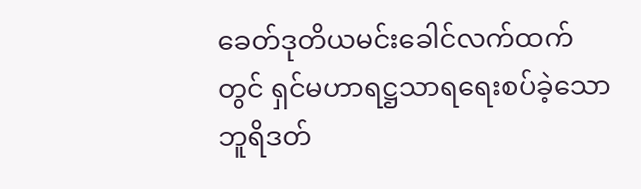ခေတ်ဒုတိယမင်းခေါင်လက်ထက်တွင် ရှင်မဟာရဋ္ဌသာရရေးစပ်ခဲ့သောဘူရိဒတ်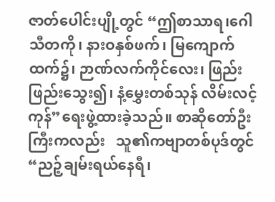ဇာတ်ပေါင်းပျို့တွင် “ဤစာသာရ၊ဂေါသီတကို၊ နားဝနှစ်ဖက်၊ မြကျောက်ထက်၌၊ ဉာဏ်လက်ကိုင်လေး၊ ဖြည်းဖြည်းသွေး၍၊ နံ့မွှေးတစ်သုန် လိမ်းလင့်ကုန်”ရေးဖွဲ့ထားခဲ့သည်။ စာဆိုတော်ဦးကြီးကလည်း   သူ၏ကဗျာတစ်ပုဒ်တွင်“ညဉ့်ချမ်းရယ်နေရီ၊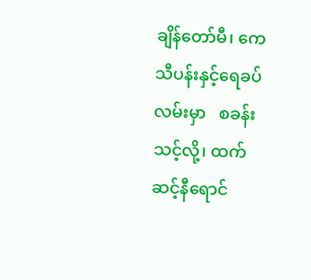ချိန်တော်မီ၊ ကေသီပန်းနှင့်ရေခပ်လမ်းမှာ   စခန်းသင့်လို့၊ ထက်ဆင့်နီရောင်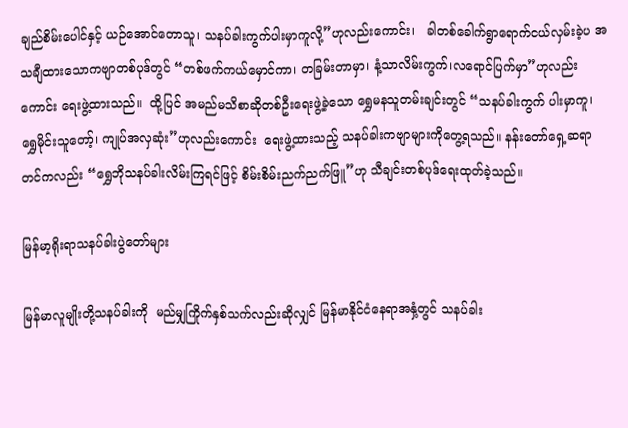ချည်စိမ်းပေါင်နှင့် ယဉ်အောင်တောသူ၊ သနပ်ခါးကွက်ပါးမှာကူလို့”ဟုလည်းကောင်း၊   ခါတစ်ခေါက်ရွာရောက်ငယ်လှမ်းခဲ့ပ အသချီထားသောကဗျာတစ်ပုဒ်တွင် “တစ်ဖက်ကယ်မှောင်ကာ၊ တခြမ်းတာမှာ၊ နံ့သာလိမ်းကွက်၊လရောင်ပြက်မှာ”ဟုလည်းကောင်း ရေးဖွဲ့ထားသည်။  ထို့ပြင် အမည်မသိစာဆိုတစ်ဦးရေးဖွဲ့ခဲ့သော ရွှေမနသူတမ်းချင်းတွင် “သနပ်ခါးကွက် ပါးမှာကူ၊ ရွှေမိုင်းသူတော့်၊ ကျုပ်အလှဆုံး”ဟုလည်းကောင်း  ရေးဖွဲ့ထားသည့် သနပ်ခါးကဗျာများကိုတွေ့ရသည်။ နန်းတော်ရှေ့ဆရာတင်ကလည်း “ရွှေဘိုသနပ်ခါးလိမ်းကြရင်ဖြင့် စိမ်းစိမ်းညက်ညက်ဖြူ”ဟု သီချင်းတစ်ပုဒ်ရေးထုတ်ခဲ့သည်။

မြန်မာ့ရိုးရာသနပ်ခါးပွဲတော်များ

မြန်မာလူမျိုးတို့သနပ်ခါးကို  မည်မျှကြိုက်နှစ်သက်လည်းဆိုလျှင် မြန်မာနိုင်ငံနေရာအနှံ့တွင် သနပ်ခါး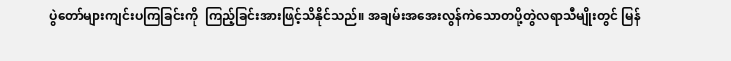ပွဲတော်များကျင်းပကြခြင်းကို  ကြည့်ခြင်းအားဖြင့်သိနိုင်သည်။ အချမ်းအအေးလွန်ကဲသောတပို့တွဲလရာသီမျိုးတွင် မြန်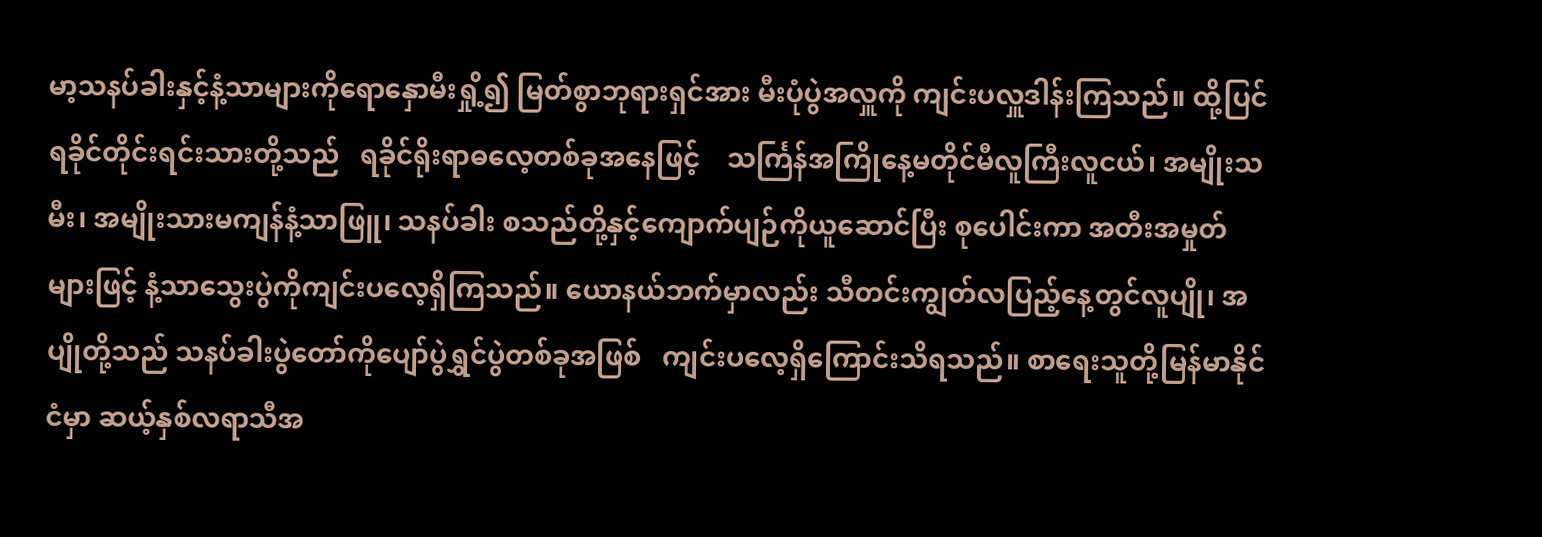မာ့သနပ်ခါးနှင့်နံ့သာများကိုရောနှောမီးရှို့၍ မြတ်စွာဘုရားရှင်အား မီးပုံပွဲအလှူကို ကျင်းပလှူဒါန်းကြသည်။ ထို့ပြင်  ရခိုင်တိုင်းရင်းသားတို့သည်   ရခိုင်ရိုးရာဓလေ့တစ်ခုအနေဖြင့်    သင်္ကြန်အကြိုနေ့မတိုင်မီလူကြီးလူငယ်၊ အမျိုးသမီး၊ အမျိုးသားမကျန်နံ့သာဖြူ၊ သနပ်ခါး စသည်တို့နှင့်ကျောက်ပျဉ်ကိုယူဆောင်ပြီး စုပေါင်းကာ အတီးအမှုတ်များဖြင့် နံ့သာသွေးပွဲကိုကျင်းပလေ့ရှိကြသည်။ ယောနယ်ဘက်မှာလည်း သီတင်းကျွတ်လပြည့်နေ့တွင်လူပျို၊ အပျိုတို့သည် သနပ်ခါးပွဲတော်ကိုပျော်ပွဲရွှင်ပွဲတစ်ခုအဖြစ်   ကျင်းပလေ့ရှိကြောင်းသိရသည်။ စာရေးသူတို့မြန်မာနိုင်ငံမှာ ဆယ့်နှစ်လရာသီအ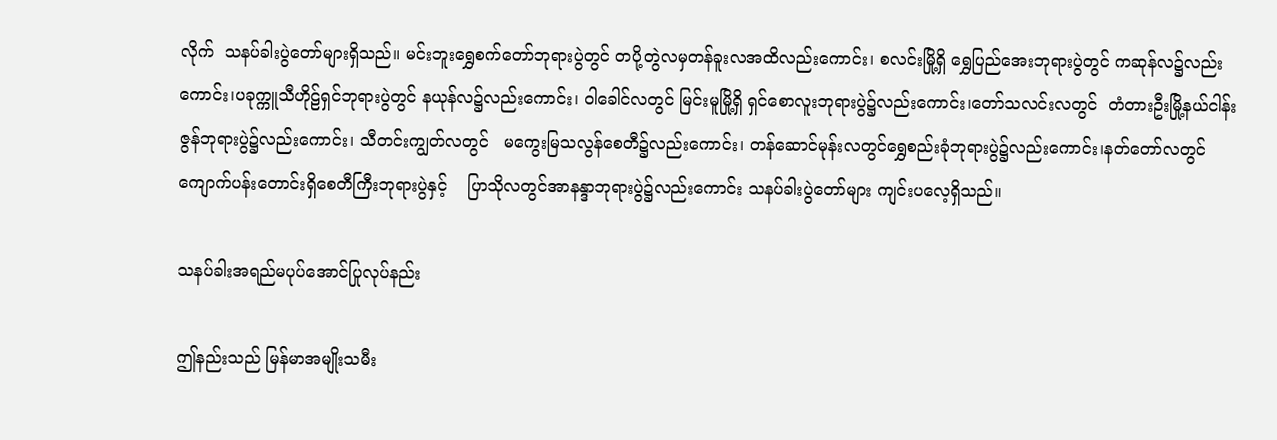လိုက်  သနပ်ခါးပွဲတော်များရှိသည်။ မင်းဘူးရွှေစက်တော်ဘုရားပွဲတွင် တပို့တွဲလမှတန်ခူးလအထိလည်းကောင်း၊ စလင်းမြို့ရှိ ရွှေပြည်အေးဘုရားပွဲတွင် ကဆုန်လ၌လည်းကောင်း၊ပခုက္ကူသီဟိုဠ်ရှင်ဘုရားပွဲတွင် နယုန်လ၌လည်းကောင်း၊ ဝါခေါင်လတွင် မြင်းမူမြို့ရှိ ရှင်စောလူးဘုရားပွဲ၌လည်းကောင်း၊တော်သလင်းလတွင်  တံတားဦးမြို့နယ်ငါန်းဇွန်ဘုရားပွဲ၌လည်းကောင်း၊ သီတင်းကျွတ်လတွင်   မကွေးမြသလွန်စေတီ၌လည်းကောင်း၊ တန်ဆောင်မုန်းလတွင်ရွှေစည်းခုံဘုရားပွဲ၌လည်းကောင်း၊နတ်တော်လတွင် ကျောက်ပန်းတောင်းရှိစေတီကြီးဘုရားပွဲနှင့်    ပြာသိုလတွင်အာနန္ဒာဘုရားပွဲ၌လည်းကောင်း သနပ်ခါးပွဲတော်များ ကျင်းပလေ့ရှိသည်။

သနပ်ခါးအရည်မပုပ်အောင်ပြုလုပ်နည်း

ဤနည်းသည် မြန်မာအမျိုးသမီး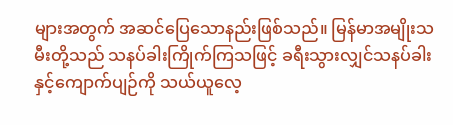များအတွက် အဆင်ပြေသောနည်းဖြစ်သည်။ မြန်မာအမျိုးသမီးတို့သည် သနပ်ခါးကြိုက်ကြသဖြင့် ခရီးသွားလျှင်သနပ်ခါးနှင့်ကျောက်ပျဉ်ကို သယ်ယူလေ့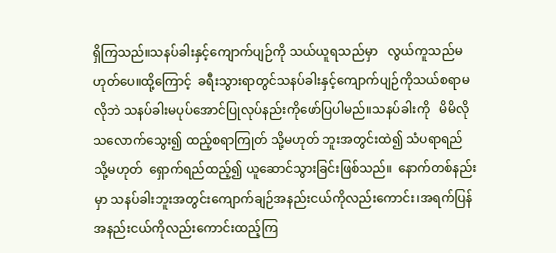ရှိကြသည်။သနပ်ခါးနှင့်ကျောက်ပျဉ်ကို သယ်ယူရသည်မှာ   လွယ်ကူသည်မဟုတ်ပေ။ထို့ကြောင့်  ခရီးသွားရာတွင်သနပ်ခါးနှင့်ကျောက်ပျဉ်ကိုသယ်စရာမလိုဘဲ သနပ်ခါးမပုပ်အောင်ပြုလုပ်နည်းကိုဖော်ပြပါမည်။သနပ်ခါးကို   မိမိလိုသလောက်သွေး၍ ထည့်စရာကြုတ် သို့မဟုတ် ဘူးအတွင်းထဲ၍ သံပရာရည် သို့မဟုတ်  ရှောက်ရည်ထည့်၍ ယူဆောင်သွားခြင်းဖြစ်သည်။  နောက်တစ်နည်းမှာ သနပ်ခါးဘူးအတွင်းကျောက်ချဉ်အနည်းငယ်ကိုလည်းကောင်း၊အရက်ပြန်အနည်းငယ်ကိုလည်းကောင်းထည့်ကြ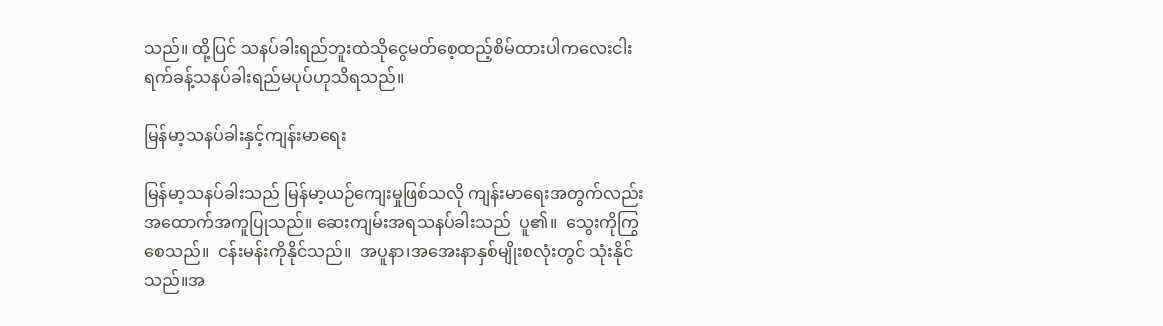သည်။ ထို့ပြင် သနပ်ခါးရည်ဘူးထဲသိုငွေမတ်စေ့ထည့်စိမ်ထားပါကလေးငါးရက်ခန့်သနပ်ခါးရည်မပုပ်ဟုသိရသည်။

မြန်မာ့သနပ်ခါးနှင့်ကျန်းမာရေး

မြန်မာ့သနပ်ခါးသည် မြန်မာ့ယဉ်ကျေးမှုဖြစ်သလို ကျန်းမာရေးအတွက်လည်းအထောက်အကူပြုသည်။ ဆေးကျမ်းအရသနပ်ခါးသည်  ပူ၏။  သွေးကိုကြွစေသည်။  ငန်းမန်းကိုနိုင်သည်။  အပူနာ၊အအေးနာနှစ်မျိုးစလုံးတွင် သုံးနိုင်သည်။အ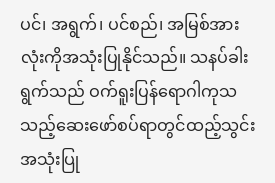ပင်၊ အရွက်၊ ပင်စည်၊ အမြစ်အားလုံးကိုအသုံးပြုနိုင်သည်။ သနပ်ခါးရွက်သည် ဝက်ရူးပြန်ရောဂါကုသသည့်ဆေးဖော်စပ်ရာတွင်ထည့်သွင်းအသုံးပြု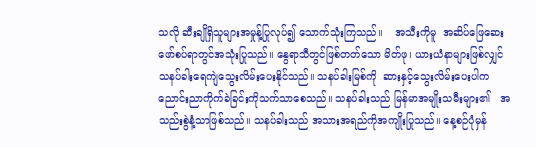သလို ဆီးချိုရှိသူများအမှုန့်ပြုလုပ်၍ သောက်သုံးကြသည်။    အသီးကိုမူ  အဆိပ်ဖြေဆေးဖော်စပ်ရာတွင်အသုံးပြုသည်။ နွေရာသီတွင်ဖြစ်တတ်သော မိတ်ဖု၊ ယားယံနာများဖြစ်လျှင် သနပ်ခါးရေကျဲသွေးလိမ်းပေးနိုင်သည်။ သနပ်ခါးမြစ်ကို  ဆားနှင့်သွေးလိမ်းပေးပါက ညောင်းညာကိုက်ခဲခြင်းကိုသက်သာစေသည်။ သနပ်ခါးသည် မြန်မာအမျိုးသမီးများ၏   အသည်းစွဲနံ့သာဖြစ်သည်။ သနပ်ခါးသည် အသားအရည်ကိုအကျိုးပြုသည်။ နေ့စဉ်ပုံမှန်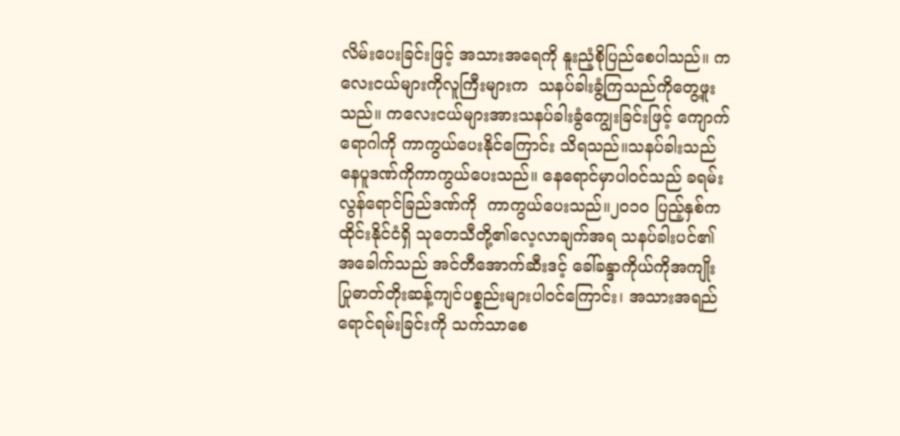လိမ်းပေးခြင်းဖြင့် အသားအရေကို နူးညံ့စိုပြည်စေပါသည်။ ကလေးငယ်များကိုလူကြီးများက  သနပ်ခါးခွံ့ကြသည်ကိုတွေ့ဖူးသည်။ ကလေးငယ်များအားသနပ်ခါးခွံကျွေးခြင်းဖြင့် ကျောက်ရောဂါကို ကာကွယ်ပေးနိုင်ကြောင်း သိရသည်။သနပ်ခါးသည် နေပူဒဏ်ကိုကာကွယ်ပေးသည်။ နေရောင်မှာပါဝင်သည် ခရမ်းလွန်ရောင်ခြည်ဒဏ်ကို  ကာကွယ်ပေးသည်။၂၀၁၀ ပြည့်နှစ်က ထိုင်းနိုင်ငံရှိ သုတေသီတို့၏လေ့လာချက်အရ သနပ်ခါးပင်၏အခေါက်သည် အင်တီအောက်ဆီးဒင့် ခေါ်ခန္ဒာကိုယ်ကိုအကျိုးပြုဓာတ်တိုးဆန့်ကျင်ပစ္စည်းများပါဝင်ကြောင်း၊ အသားအရည်ရောင်ရမ်းခြင်းကို သက်သာစေ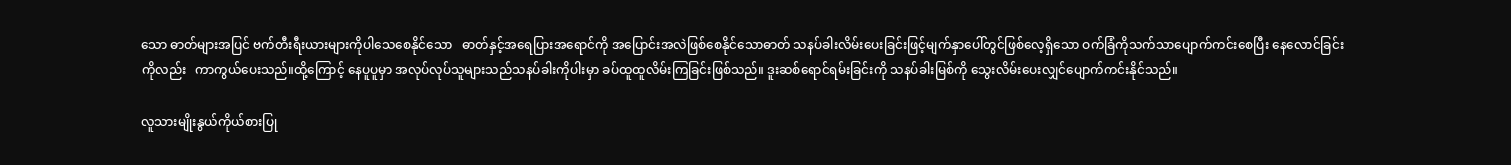သော ဓာတ်များအပြင် ဗက်တီးရီးယားများကိုပါသေစေနိုင်သော   ဓာတ်နှင့်အရေပြားအရောင်ကို အပြောင်းအလဲဖြစ်စေနိုင်သောဓာတ် သနပ်ခါးလိမ်းပေးခြင်းဖြင့်မျက်နှာပေါ်တွင်ဖြစ်လေ့ရှိသော ဝက်ခြံကိုသက်သာပျောက်ကင်းစေပြီး နေလောင်ခြင်းကိုလည်း   ကာကွယ်ပေးသည်။ထို့ကြောင့် နေပူပူမှာ အလုပ်လုပ်သူများသည်သနပ်ခါးကိုပါးမှာ ခပ်ထူထူလိမ်းကြခြင်းဖြစ်သည်။ ဒူးဆစ်ရောင်ရမ်းခြင်းကို သနပ်ခါးမြစ်ကို သွေးလိမ်းပေးလျှင်ပျောက်ကင်းနိုင်သည်။

လူသားမျိုးနွယ်ကိုယ်စားပြု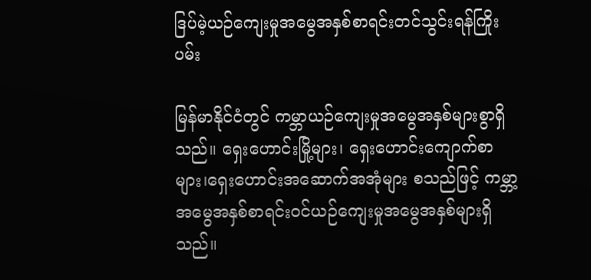ဒြပ်မဲ့ယဉ်ကျေးမှုအမွေအနှစ်စာရင်းတင်သွင်းရန်ကြိုးပမ်း

မြန်မာနိုင်ငံတွင် ကမ္ဘာယဉ်ကျေးမှုအမွေအနှစ်များစွာရှိသည်။ ရှေးဟောင်းမြို့များ၊ ရှေးဟောင်းကျောက်စာများ၊ရှေးဟောင်းအဆောက်အအုံများ စသည်ဖြင့် ကမ္ဘာ့အမွေအနှစ်စာရင်းဝင်ယဉ်ကျေးမှုအမွေအနှစ်များရှိသည်။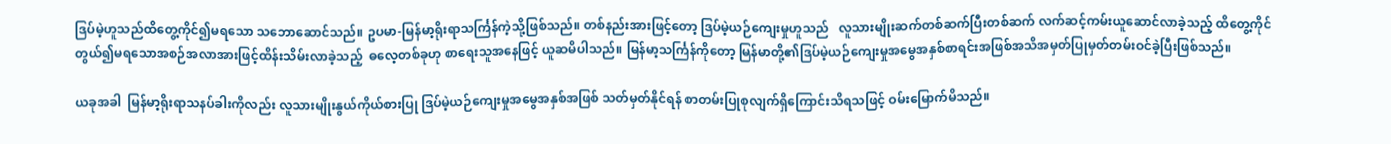ဒြပ်မဲ့ဟူသည်ထိတွေ့ကိုင်၍မရသော သဘောဆောင်သည်။ ဥပမာ-မြန်မာ့ရိုးရာသင်္ကြန်ကဲ့သို့ဖြစ်သည်။ တစ်နည်းအားဖြင့်တော့ ဒြပ်မဲ့ယဉ်ကျေးမှုဟူသည်   လူသားမျိုးဆက်တစ်ဆက်ပြီးတစ်ဆက် လက်ဆင့်ကမ်းယူဆောင်လာခဲ့သည့် ထိတွေ့ကိုင်တွယ်၍မရသောအစဉ်အလာအားဖြင့်ထိန်းသိမ်းလာခဲ့သည့်  ဓလေ့တစ်ခုဟု စာရေးသူအနေဖြင့် ယူဆမိပါသည်။ မြန်မာ့သင်္ကြန်ကိုတော့ မြန်မာတို့၏ဒြပ်မဲ့ယဉ်ကျေးမှုအမွေအနှစ်စာရင်းအဖြစ်အသိအမှတ်ပြုမှတ်တမ်းဝင်ခဲ့ပြီးဖြစ်သည်။

ယခုအခါ  မြန်မာ့ရိုးရာသနပ်ခါးကိုလည်း လူသားမျိုးနွယ်ကိုယ်စားပြု ဒြပ်မဲ့ယဉ်ကျေးမှုအမွေအနှစ်အဖြစ် သတ်မှတ်နိုင်ရန် စာတမ်းပြုစုလျက်ရှိကြောင်းသိရသဖြင့် ဝမ်းမြောက်မိသည်။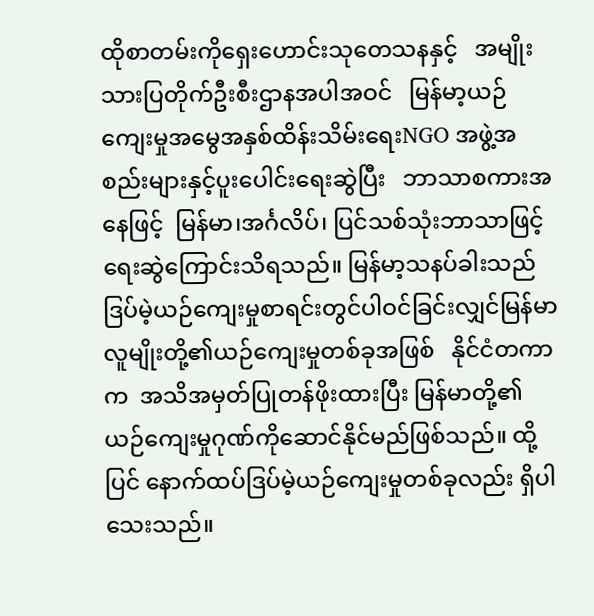ထိုစာတမ်းကိုရှေးဟောင်းသုတေသနနှင့်   အမျိုးသားပြတိုက်ဦးစီးဌာနအပါအဝင်   မြန်မာ့ယဉ်ကျေးမှုအမွေအနှစ်ထိန်းသိမ်းရေးNGO အဖွဲ့အစည်းများနှင့်ပူးပေါင်းရေးဆွဲပြီး   ဘာသာစကားအနေဖြင့်  မြန်မာ၊အင်္ဂလိပ်၊ ပြင်သစ်သုံးဘာသာဖြင့် ရေးဆွဲကြောင်းသိရသည်။ မြန်မာ့သနပ်ခါးသည် ဒြပ်မဲ့ယဉ်ကျေးမှုစာရင်းတွင်ပါဝင်ခြင်းလျှင်မြန်မာလူမျိုးတို့၏ယဉ်ကျေးမှုတစ်ခုအဖြစ်   နိုင်ငံတကာက  အသိအမှတ်ပြုတန်ဖိုးထားပြီး မြန်မာတို့၏ယဉ်ကျေးမှုဂုဏ်ကိုဆောင်နိုင်မည်ဖြစ်သည်။ ထို့ပြင် နောက်ထပ်ဒြပ်မဲ့ယဉ်ကျေးမှုတစ်ခုလည်း ရှိပါသေးသည်။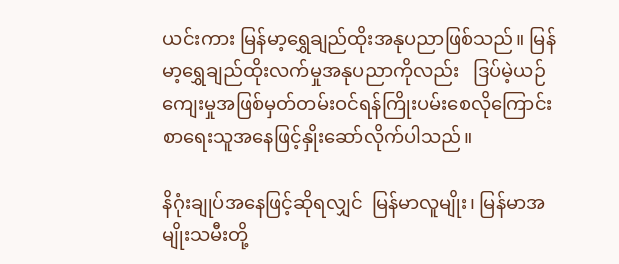ယင်းကား မြန်မာ့ရွှေချည်ထိုးအနုပညာဖြစ်သည်။ မြန်မာ့ရွှေချည်ထိုးလက်မှုအနုပညာကိုလည်း   ဒြပ်မဲ့ယဉ်ကျေးမှုအဖြစ်မှတ်တမ်းဝင်ရန်ကြိုးပမ်းစေလိုကြောင်း   စာရေးသူအနေဖြင့်နှိုးဆော်လိုက်ပါသည်။

နိဂုံးချုပ်အနေဖြင့်ဆိုရလျှင်  မြန်မာလူမျိုး၊ မြန်မာအမျိုးသမီးတို့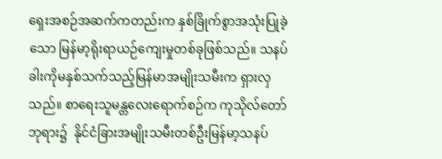ရှေးအစဉ်အဆက်ကတည်းက နှစ်ခြိုက်စွာအသုံးပြုခဲ့သော မြန်မာ့ရိုးရာယဉ်ကျေးမှုတစ်ခုဖြစ်သည်။ သနပ်ခါးကိုမနှစ်သက်သည့်မြန်မာအမျိုးသမီးက ရှားလှသည်။ စာရေးသူမန္တလေးရောက်စဉ်က ကုသိုလ်တော်ဘုရား၌  နိုင်ငံခြားအမျိုးသမီးတစ်ဦးမြန်မာ့သနပ်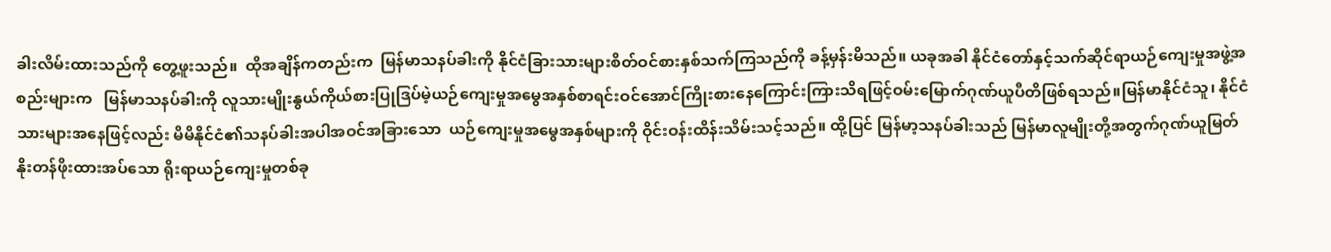ခါးလိမ်းထားသည်ကို တွေ့ဖူးသည်။  ထိုအချိန်ကတည်းက  မြန်မာသနပ်ခါးကို နိုင်ငံခြားသားများစိတ်ဝင်စားနှစ်သက်ကြသည်ကို ခန့်မှန်းမိသည်။ ယခုအခါ နိုင်ငံတော်နှင့်သက်ဆိုင်ရာယဉ်ကျေးမှုအဖွဲ့အစည်းများက   မြန်မာသနပ်ခါးကို လူသားမျိုးနွယ်ကိုယ်စားပြုဒြပ်မဲ့ယဉ်ကျေးမှုအမွေအနှစ်စာရင်းဝင်အောင်ကြိုးစားနေကြောင်းကြားသိရဖြင့်ဝမ်းမြောက်ဂုဏ်ယူပီတိဖြစ်ရသည်။မြန်မာနိုင်ငံသူ၊ နိုင်ငံသားများအနေဖြင့်လည်း မိမိနိုင်ငံ၏သနပ်ခါးအပါအဝင်အခြားသော  ယဉ်ကျေးမှုအမွေအနှစ်များကို ဝိုင်းဝန်းထိန်းသိမ်းသင့်သည်။ ထို့ပြင် မြန်မာ့သနပ်ခါးသည် မြန်မာလူမျိုးတို့အတွက်ဂုဏ်ယူမြတ်နိုးတန်ဖိုးထားအပ်သော ရိုးရာယဉ်ကျေးမှုတစ်ခု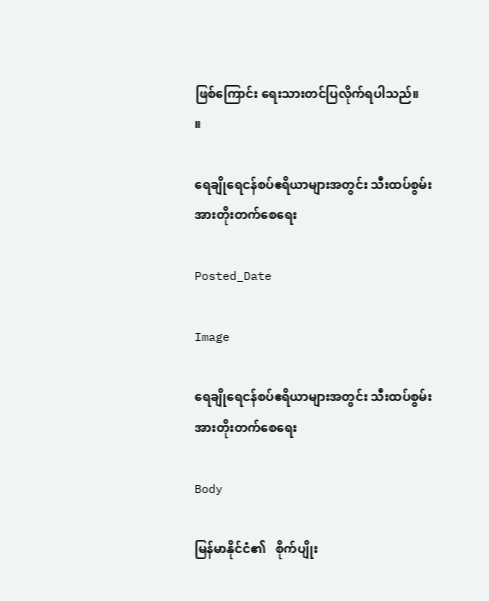ဖြစ်ကြောင်း ရေးသားတင်ပြလိုက်ရပါသည်။    ။

ရေချိုရေငန်စပ်ဧရိယာများအတွင်း သီးထပ်စွမ်းအားတိုးတက်စေရေး

Posted_Date

Image

ရေချိုရေငန်စပ်ဧရိယာများအတွင်း သီးထပ်စွမ်းအားတိုးတက်စေရေး

Body

မြန်မာနိုင်ငံ၏   စိုက်ပျိုး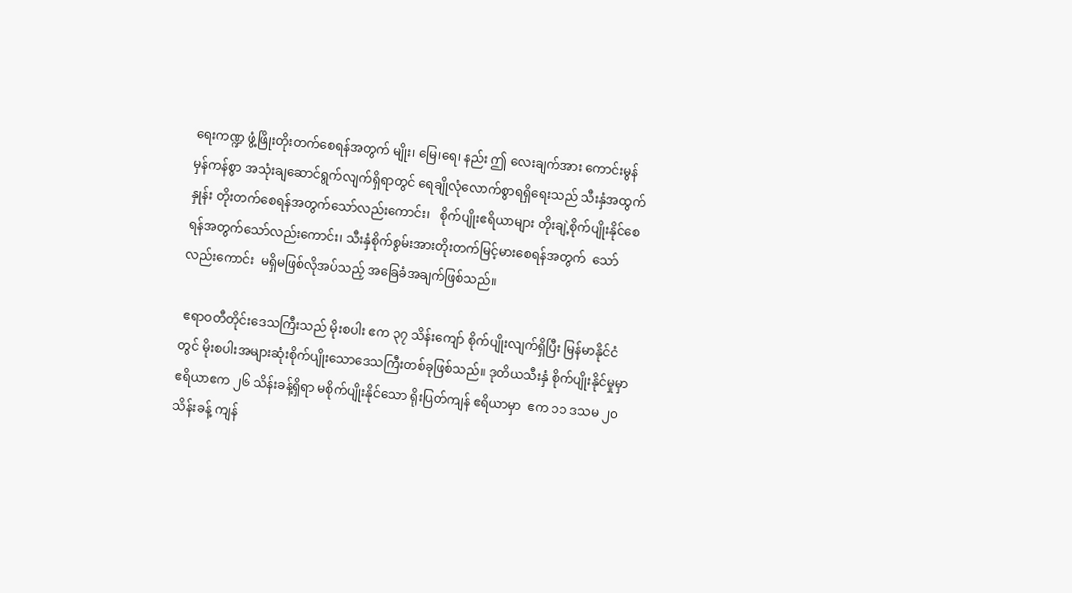ရေးကဏ္ဍ ဖွံ့ဖြိုးတိုးတက်စေရန်အတွက် မျိုး၊ မြေ၊ရေ၊ နည်း ဤ လေးချက်အား ကောင်းမွန်မှန်ကန်စွာ အသုံးချဆောင်ရွက်လျက်ရှိရာတွင် ရေချိုလုံလောက်စွာရရှိရေးသည် သီးနှံအထွက်နှုန်း တိုးတက်စေရန်အတွက်သော်လည်းကောင်း၊   စိုက်ပျိုးဧရိယာများ တိုးချဲ့စိုက်ပျိုးနိုင်စေရန်အတွက်သော်လည်းကောင်း၊ သီးနှံစိုက်စွမ်းအားတိုးတက်မြင့်မားစေရန်အတွက်  သော်လည်းကောင်း  မရှိမဖြစ်လိုအပ်သည့် အခြေခံအချက်ဖြစ်သည်။

 ဧရာဝတီတိုင်းဒေသကြီးသည် မိုးစပါး ဧက ၃၇ သိန်းကျော် စိုက်ပျိုးလျက်ရှိပြီး မြန်မာနိုင်ငံတွင် မိုးစပါးအများဆုံးစိုက်ပျိုးသောဒေသကြီးတစ်ခုဖြစ်သည်။ ဒုတိယသီးနှံ စိုက်ပျိုးနိုင်မှုမှာ ဧရိယာဧက ၂၆ သိန်းခန့်ရှိရာ မစိုက်ပျိုးနိုင်သော ရိုးပြတ်ကျန် ဧရိယာမှာ  ဧက ၁၁ ဒသမ ၂၀ သိန်းခန့် ကျန်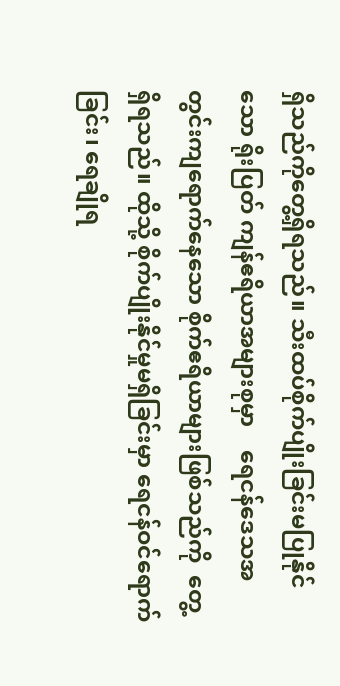ရှိသည်ကိုတွေ့ရှိရသည်။ သီးထပ်စိုက်ပျိုးခြင်းမပြုနိုင်သော ရိုးပြတ် ကျန်ဧရိယာအများစုမှာ    ရေငန်ဒေသအတွင်းကျရောက်နေသော စိုက်ဧရိယာများဖြစ်သည်ကို  တွေ့ရှိရသည်။ ထိုသို့ စိုက်ပျိုးနိုင်မှုမရှိခြင်းမှာ ရေငန်ဝင်ရောက်ခြင်း၊ ရေချိုရ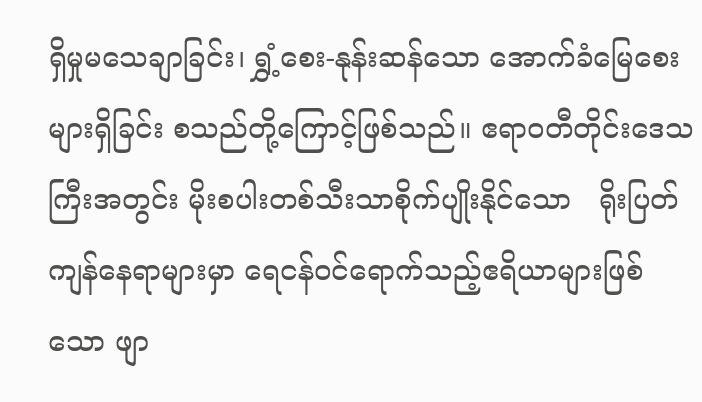ရှိမှုမသေချာခြင်း၊ ရွှံ့စေး-နုန်းဆန်သော အောက်ခံမြေစေးများရှိခြင်း စသည်တို့ကြောင့်ဖြစ်သည်။ ဧရာဝတီတိုင်းဒေသကြီးအတွင်း မိုးစပါးတစ်သီးသာစိုက်ပျိုးနိုင်သော   ရိုးပြတ်ကျန်နေရာများမှာ ရေငန်ဝင်ရောက်သည့်ဧရိယာများဖြစ်သော ဖျာ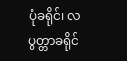ပုံခရိုင်၊ လပွတ္တာခရိုင်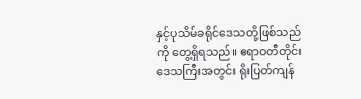နှင့်ပုသိမ်ခရိုင်ဒေသတို့ဖြစ်သည်ကို တွေ့ရှိရသည်။ ဧရာဝတီတိုင်းဒေသကြီးအတွင်း ရိုးပြတ်ကျန်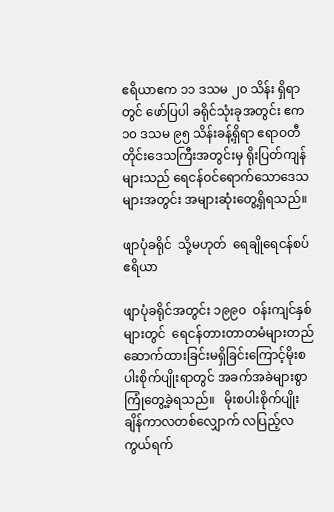ဧရိယာဧက ၁၁ ဒသမ ၂၀ သိန်း ရှိရာတွင် ဖော်ပြပါ ခရိုင်သုံးခုအတွင်း ဧက၁၀ ဒသမ ၉၅ သိန်းခန့်ရှိရာ ဧရာဝတီတိုင်းဒေသကြီးအတွင်းမှ ရိုးပြတ်ကျန်များသည် ရေငန်ဝင်ရောက်သောဒေသများအတွင်း အများဆုံးတွေ့ရှိရသည်။

ဖျာပုံခရိုင်  သို့မဟုတ်  ရေချိုရေငန်စပ် ဧရိယာ

ဖျာပုံခရိုင်အတွင်း ၁၉၉၀  ဝန်းကျင်နှစ်များတွင်  ရေငန်တားတာတမံများတည်ဆောက်ထားခြင်းမရှိခြင်းကြောင့်မိုးစပါးစိုက်ပျိုးရာတွင် အခက်အခဲများစွာ ကြုံတွေ့ခဲ့ရသည်။   မိုးစပါးစိုက်ပျိုးချိန်ကာလတစ်လျှောက် လပြည့်လကွယ်ရက်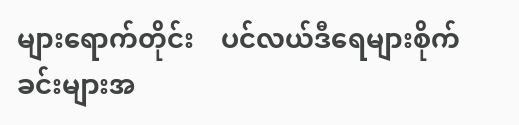များရောက်တိုင်း    ပင်လယ်ဒီရေများစိုက်ခင်းများအ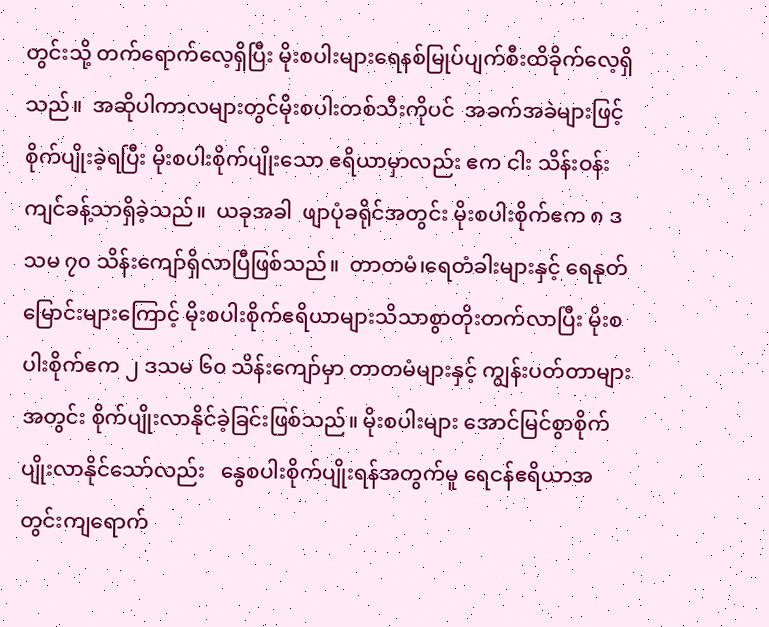တွင်းသို့ တက်ရောက်လေ့ရှိပြီး မိုးစပါးများရေနစ်မြုပ်ပျက်စီးထိခိုက်လေ့ရှိသည်။  အဆိုပါကာလများတွင်မိုးစပါးတစ်သီးကိုပင်  အခက်အခဲများဖြင့် စိုက်ပျိုးခဲ့ရပြီး မိုးစပါးစိုက်ပျိုးသော ဧရိယာမှာလည်း ဧက ငါး သိန်းဝန်းကျင်ခန့်သာရှိခဲ့သည်။  ယခုအခါ  ဖျာပုံခရိုင်အတွင်း မိုးစပါးစိုက်ဧက ၈ ဒသမ ၇၀ သိန်းကျော်ရှိလာပြီဖြစ်သည်။  တာတမံ၊ရေတံခါးများနှင့် ရေနုတ်မြောင်းများကြောင့် မိုးစပါးစိုက်ဧရိယာများသိသာစွာတိုးတက်လာပြီး မိုးစပါးစိုက်ဧက ၂ ဒသမ ၆၀ သိန်းကျော်မှာ တာတမံများနှင့် ကျွန်းပတ်တာများအတွင်း စိုက်ပျိုးလာနိုင်ခဲ့ခြင်းဖြစ်သည်။ မိုးစပါးများ အောင်မြင်စွာစိုက်ပျိုးလာနိုင်သော်လည်း   နွေစပါးစိုက်ပျိုးရန်အတွက်မူ ရေငန်ဧရိယာအတွင်းကျရောက်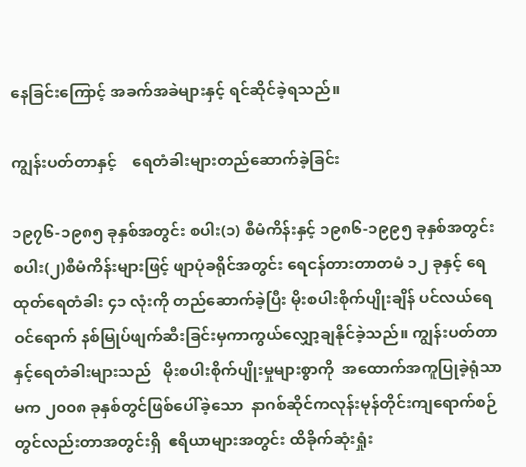နေခြင်းကြောင့် အခက်အခဲများနှင့် ရင်ဆိုင်ခဲ့ရသည်။

ကျွန်းပတ်တာနှင့်    ရေတံခါးများတည်ဆောက်ခဲ့ခြင်း

၁၉၇၆-၁၉၈၅ ခုနှစ်အတွင်း စပါး(၁) စီမံကိန်းနှင့် ၁၉၈၆-၁၉၉၅ ခုနှစ်အတွင်း စပါး(၂)စီမံကိန်းများဖြင့် ဖျာပုံခရိုင်အတွင်း ရေငန်တားတာတမံ ၁၂ ခုနှင့် ရေထုတ်ရေတံခါး ၄၁ လုံးကို တည်ဆောက်ခဲ့ပြီး မိုးစပါးစိုက်ပျိုးချိန် ပင်လယ်ရေဝင်ရောက် နစ်မြုပ်ဖျက်ဆီးခြင်းမှကာကွယ်လျှော့ချနိုင်ခဲ့သည်။ ကျွန်းပတ်တာနှင့်ရေတံခါးများသည်   မိုးစပါးစိုက်ပျိုးမှုများစွာကို  အထောက်အကူပြုခဲ့ရုံသာမက ၂၀၀၈ ခုနှစ်တွင်ဖြစ်ပေါ်ခဲ့သော  နာဂစ်ဆိုင်ကလုန်းမုန်တိုင်းကျရောက်စဉ်တွင်လည်းတာအတွင်းရှိ  ဧရိယာများအတွင်း ထိခိုက်ဆုံးရှုံး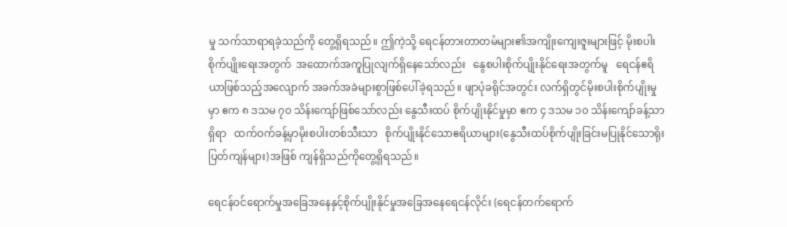မှု သက်သာရာရခဲ့သည်ကို တွေ့ရှိရသည်။ ဤကဲ့သို့ ရေငန်တားတာတမံများ၏အကျိုးကျေးဇူးများဖြင့် မိုးစပါးစိုက်ပျိုးရေးအတွက်  အထောက်အကူပြုလျက်ရှိနေသော်လည်း   နွေစပါးစိုက်ပျိုးနိုင်ရေးအတွက်မူ   ရေငန်ဧရိယာဖြစ်သည့်အလျောက် အခက်အခဲများစွာဖြစ်ပေါ်ခဲ့ရသည်။ ဖျာပုံခရိုင်အတွင်း လက်ရှိတွင်မိုးစပါးစိုက်ပျိုးမှုမှာ ဧက ၈ ဒသမ ၇၀ သိန်းကျော်ဖြစ်သော်လည်း နွေသီးထပ် စိုက်ပျိုးနိုင်မှုမှာ ဧက ၄ ဒသမ ၁၀ သိန်းကျော်ခန့်သာရှိရာ   ထက်ဝက်ခန့်မှာမိုးစပါးတစ်သီးသာ   စိုက်ပျိုးနိုင်သောဧရိယာများ(နွေသီးထပ်စိုက်ပျိုးခြင်းမပြုနိုင်သောရိုးပြတ်ကျန်များ)အဖြစ် ကျန်ရှိသည်ကိုတွေ့ရှိရသည်။

ရေငန်ဝင်ရောက်မှုအခြေအနေနှင့်စိုက်ပျိုးနိုင်မှုအခြေအနေရေငန်လိုင်း (ရေငန်တက်ရောက်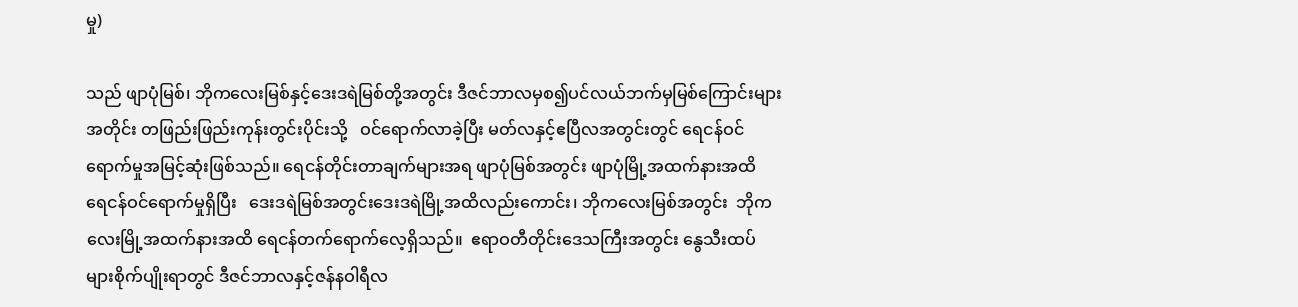မှု)

သည် ဖျာပုံမြစ်၊ ဘိုကလေးမြစ်နှင့်ဒေးဒရဲမြစ်တို့အတွင်း ဒီဇင်ဘာလမှစ၍ပင်လယ်ဘက်မှမြစ်ကြောင်းများအတိုင်း တဖြည်းဖြည်းကုန်းတွင်းပိုင်းသို့   ဝင်ရောက်လာခဲ့ပြီး မတ်လနှင့်ဧပြီလအတွင်းတွင် ရေငန်ဝင်ရောက်မှုအမြင့်ဆုံးဖြစ်သည်။ ရေငန်တိုင်းတာချက်များအရ ဖျာပုံမြစ်အတွင်း ဖျာပုံမြို့အထက်နားအထိ    ရေငန်ဝင်ရောက်မှုရှိပြီး   ဒေးဒရဲမြစ်အတွင်းဒေးဒရဲမြို့အထိလည်းကောင်း၊ ဘိုကလေးမြစ်အတွင်း  ဘိုကလေးမြို့အထက်နားအထိ ရေငန်တက်ရောက်လေ့ရှိသည်။  ဧရာဝတီတိုင်းဒေသကြီးအတွင်း နွေသီးထပ်များစိုက်ပျိုးရာတွင် ဒီဇင်ဘာလနှင့်ဇန်နဝါရီလ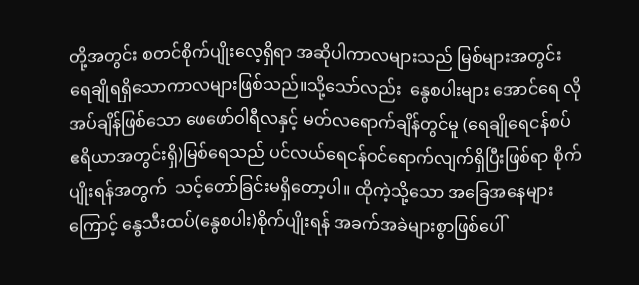တို့အတွင်း စတင်စိုက်ပျိုးလေ့ရှိရာ အဆိုပါကာလများသည် မြစ်များအတွင်း ရေချိုရရှိသောကာလများဖြစ်သည်။သို့သော်လည်း  နွေစပါးများ အောင်ရေ လိုအပ်ချိန်ဖြစ်သော ဖေဖော်ဝါရီလနှင့် မတ်လရောက်ချိန်တွင်မူ (ရေချိုရေငန်စပ် ဧရိယာအတွင်းရှိ)မြစ်ရေသည် ပင်လယ်ရေငန်ဝင်ရောက်လျက်ရှိပြီးဖြစ်ရာ စိုက်ပျိုးရန်အတွက်  သင့်တော်ခြင်းမရှိတော့ပါ။ ထိုကဲ့သို့သော အခြေအနေများကြောင့် နွေသီးထပ်(နွေစပါး)စိုက်ပျိုးရန် အခက်အခဲများစွာဖြစ်ပေါ်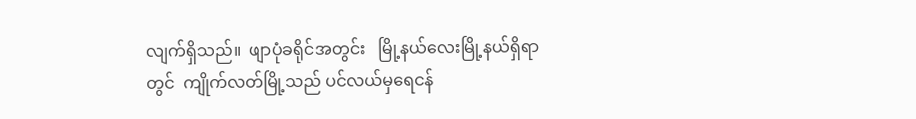လျက်ရှိသည်။  ဖျာပုံခရိုင်အတွင်း   မြို့နယ်လေးမြို့နယ်ရှိရာတွင်  ကျိုက်လတ်မြို့သည် ပင်လယ်မှရေငန်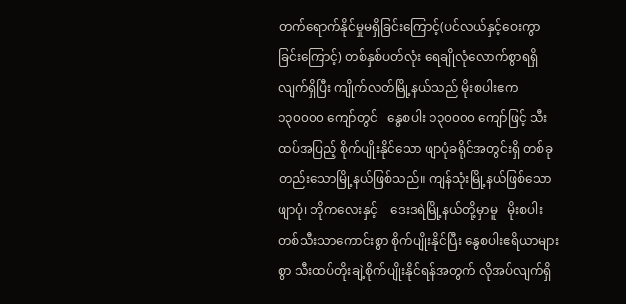တက်ရောက်နိုင်မှုမရှိခြင်းကြောင့်(ပင်လယ်နှင့်ဝေးကွာခြင်းကြောင့်) တစ်နှစ်ပတ်လုံး ရေချိုလုံလောက်စွာရရှိလျက်ရှိပြီး ကျိုက်လတ်မြို့နယ်သည် မိုးစပါးဧက၁၃၀၀၀၀ ကျော်တွင်   နွေစပါး ၁၃၀၀၀၀ ကျော်ဖြင့် သီးထပ်အပြည့် စိုက်ပျိုးနိုင်သော ဖျာပုံခရိုင်အတွင်းရှိ တစ်ခုတည်းသောမြို့နယ်ဖြစ်သည်။ ကျန်သုံးမြို့နယ်ဖြစ်သော ဖျာပုံ၊ ဘိုကလေးနှင့်    ဒေးဒရဲမြို့နယ်တို့မှာမူ   မိုးစပါးတစ်သီးသာကောင်းစွာ စိုက်ပျိုးနိုင်ပြီး နွေစပါးဧရိယာများစွာ သီးထပ်တိုးချဲ့စိုက်ပျိုးနိုင်ရန်အတွက် လိုအပ်လျက်ရှိ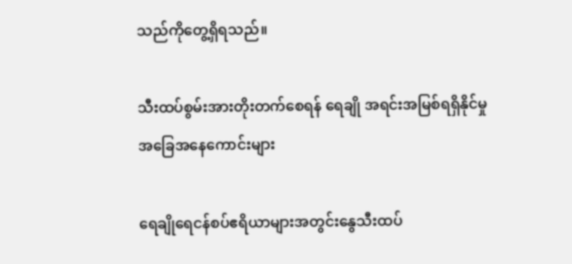သည်ကိုတွေ့ရှိရသည်။

သီးထပ်စွမ်းအားတိုးတက်စေရန် ရေချို အရင်းအမြစ်ရရှိနိုင်မှုအခြေအနေကောင်းများ

ရေချိုရေငန်စပ်ဧရိယာများအတွင်းနွေသီးထပ်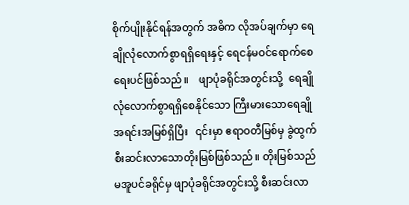စိုက်ပျိုးနိုင်ရန်အတွက် အဓိက လိုအပ်ချက်မှာ ရေချိုလုံလောက်စွာရရှိရေးနှင့် ရေငန်မဝင်ရောက်စေရေးပင်ဖြစ်သည်။    ဖျာပုံခရိုင်အတွင်းသို့  ရေချိုလုံလောက်စွာရရှိစေနိုင်သော ကြီးမားသောရေချိုအရင်းအမြစ်ရှိပြီး   ၎င်းမှာ ဧရာဝတီမြစ်မှ ခွဲထွက်စီးဆင်းလာသောတိုးမြစ်ဖြစ်သည်။ တိုးမြစ်သည် မအူပင်ခရိုင်မှ ဖျာပုံခရိုင်အတွင်းသို့ စီးဆင်းလာ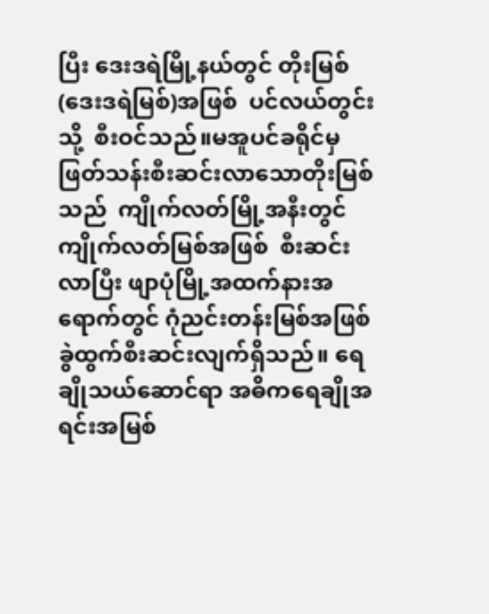ပြီး ဒေးဒရဲမြို့နယ်တွင် တိုးမြစ်(ဒေးဒရဲမြစ်)အဖြစ်  ပင်လယ်တွင်းသို့  စီးဝင်သည်။မအူပင်ခရိုင်မှ ဖြတ်သန်းစီးဆင်းလာသောတိုးမြစ်သည်  ကျိုက်လတ်မြို့အနီးတွင် ကျိုက်လတ်မြစ်အဖြစ်  စီးဆင်းလာပြီး ဖျာပုံမြို့အထက်နားအရောက်တွင် ဂုံညင်းတန်းမြစ်အဖြစ် ခွဲထွက်စီးဆင်းလျက်ရှိသည်။ ရေချိုသယ်ဆောင်ရာ အဓိကရေချိုအရင်းအမြစ်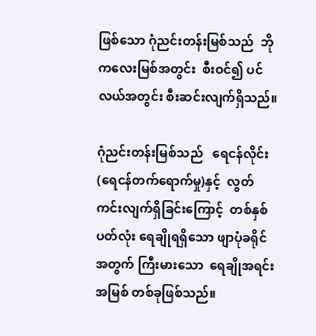ဖြစ်သော ဂုံညင်းတန်းမြစ်သည်  ဘိုကလေးမြစ်အတွင်း  စီးဝင်၍ ပင်လယ်အတွင်း စီးဆင်းလျက်ရှိသည်။

ဂုံညင်းတန်းမြစ်သည်   ရေငန်လိုင်း (ရေငန်တက်ရောက်မှု)နှင့်  လွတ်ကင်းလျက်ရှိခြင်းကြောင့်  တစ်နှစ်ပတ်လုံး ရေချိုရရှိသော ဖျာပုံခရိုင်အတွက် ကြီးမားသော  ရေချိုအရင်းအမြစ် တစ်ခုဖြစ်သည်။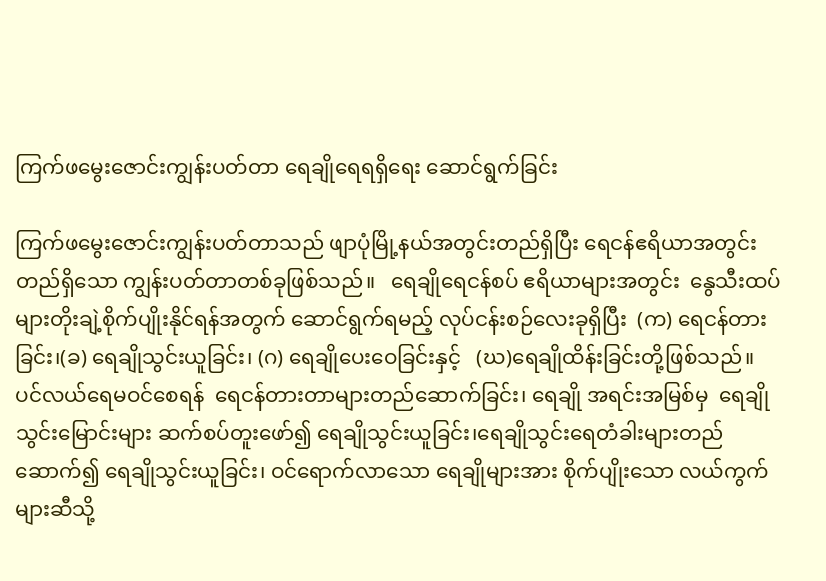ကြက်ဖမွေးဇောင်းကျွန်းပတ်တာ ရေချိုရေရရှိရေး ဆောင်ရွက်ခြင်း

ကြက်ဖမွေးဇောင်းကျွန်းပတ်တာသည် ဖျာပုံမြို့နယ်အတွင်းတည်ရှိပြီး ရေငန်ဧရိယာအတွင်းတည်ရှိသော ကျွန်းပတ်တာတစ်ခုဖြစ်သည်။   ရေချိုရေငန်စပ် ဧရိယာများအတွင်း  နွေသီးထပ်များတိုးချဲ့စိုက်ပျိုးနိုင်ရန်အတွက် ဆောင်ရွက်ရမည့် လုပ်ငန်းစဉ်လေးခုရှိပြီး  (က) ရေငန်တားခြင်း၊(ခ) ရေချိုသွင်းယူခြင်း၊ (ဂ) ရေချိုပေးဝေခြင်းနှင့်   (ဃ)ရေချိုထိန်းခြင်းတို့ဖြစ်သည်။  ပင်လယ်ရေမဝင်စေရန်  ရေငန်တားတာများတည်ဆောက်ခြင်း၊ ရေချို အရင်းအမြစ်မှ  ရေချိုသွင်းမြောင်းများ ဆက်စပ်တူးဖော်၍ ရေချိုသွင်းယူခြင်း၊ရေချိုသွင်းရေတံခါးများတည်ဆောက်၍ ရေချိုသွင်းယူခြင်း၊ ဝင်ရောက်လာသော ရေချိုများအား စိုက်ပျိုးသော လယ်ကွက်များဆီသို့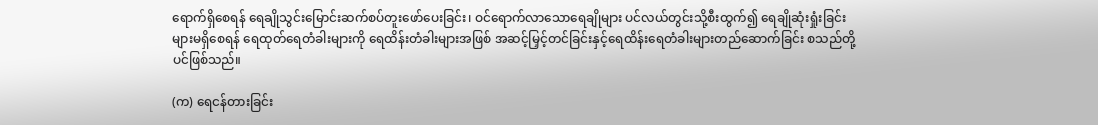ရောက်ရှိစေရန် ရေချိုသွင်းမြောင်းဆက်စပ်တူးဖော်ပေးခြင်း၊ ဝင်ရောက်လာသောရေချိုများ ပင်လယ်တွင်းသို့စီးထွက်၍ ရေချိုဆုံးရှုံးခြင်းများမရှိစေရန် ရေထုတ်ရေတံခါးများကို ရေထိန်းတံခါးများအဖြစ် အဆင့်မြှင့်တင်ခြင်းနှင့်ရေထိန်းရေတံခါးများတည်ဆောက်ခြင်း စသည်တို့ပင်ဖြစ်သည်။

(က) ရေငန်တားခြင်း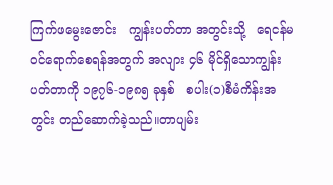ကြက်ဖမွေးဇောင်း   ကျွန်းပတ်တာ အတွင်းသို့   ရေငန်မဝင်ရောက်စေရန်အတွက် အလျား ၄၆ မိုင်ရှိသောကျွန်းပတ်တာကို ၁၉၇၆-၁၉၈၅ ခုနှစ်   စပါး(၁)စီမံကိန်းအတွင်း တည်ဆောက်ခဲ့သည်။တာပျမ်း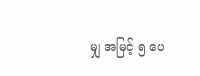မျှ အမြင့် ၅ ပေ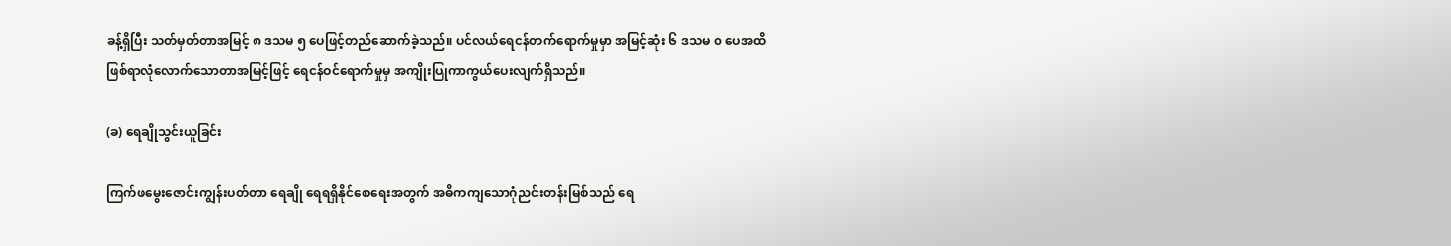ခန့်ရှိပြီး သတ်မှတ်တာအမြင့် ၈ ဒသမ ၅ ပေဖြင့်တည်ဆောက်ခဲ့သည်။ ပင်လယ်ရေငန်တက်ရောက်မှုမှာ အမြင့်ဆုံး ၆ ဒသမ ၀ ပေအထိဖြစ်ရာလုံလောက်သောတာအမြင့်ဖြင့် ရေငန်ဝင်ရောက်မှုမှ အကျိုးပြုကာကွယ်ပေးလျက်ရှိသည်။

(ခ) ရေချိုသွင်းယူခြင်း

ကြက်ဖမွေးဇောင်းကျွန်းပတ်တာ ရေချို ရေရရှိနိုင်စေရေးအတွက် အဓိကကျသောဂုံညင်းတန်းမြစ်သည် ရေ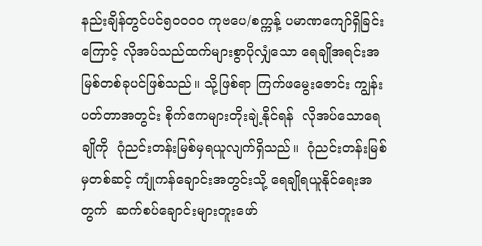နည်းချိန်တွင်ပင်၅၀၀၀၀ ကုဗပေ/စက္ကန့် ပမာဏကျော်ရှိခြင်းကြောင့် လိုအပ်သည်ထက်များစွာပိုလျှံသော ရေချိုအရင်းအမြစ်တစ်ခုပင်ဖြစ်သည်။ သို့ဖြစ်ရာ ကြက်ဖမွေးဇောင်း ကျွန်းပတ်တာအတွင်း စိုက်ဧကများတိုးချဲ့နိုင်ရန်  လိုအပ်သောရေချိုကို  ဂုံညင်းတန်းမြစ်မှရယူလျက်ရှိသည်။  ဂုံညင်းတန်းမြစ်မှတစ်ဆင့် ကျုံကန်ချောင်းအတွင်းသို့ ရေချိုရယူနိုင်ရေးအတွက်  ဆက်စပ်ချောင်းများတူးဖော်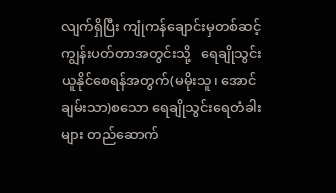လျက်ရှိပြီး ကျုံကန်ချောင်းမှတစ်ဆင့် ကျွန်းပတ်တာအတွင်းသို့   ရေချိုသွင်းယူနိုင်စေရန်အတွက်(မမိုးသူ၊ အောင်ချမ်းသာ)စသော ရေချိုသွင်းရေတံခါးများ တည်ဆောက်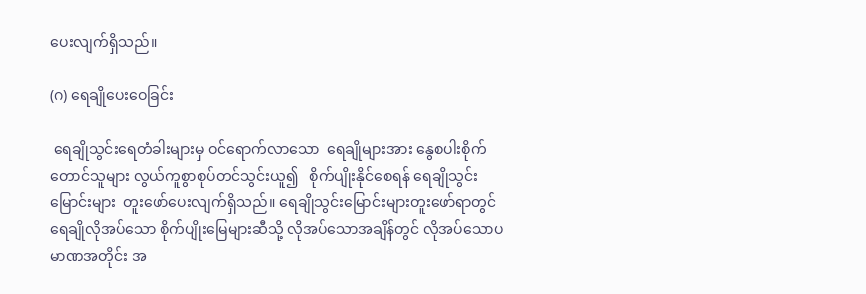ပေးလျက်ရှိသည်။

(ဂ) ရေချိုပေးဝေခြင်း

 ရေချိုသွင်းရေတံခါးများမှ ဝင်ရောက်လာသော  ရေချိုများအား နွေစပါးစိုက်တောင်သူများ လွယ်ကူစွာစုပ်တင်သွင်းယူ၍   စိုက်ပျိုးနိုင်စေရန် ရေချိုသွင်းမြောင်းများ  တူးဖော်ပေးလျက်ရှိသည်။ ရေချိုသွင်းမြောင်းများတူးဖော်ရာတွင် ရေချိုလိုအပ်သော စိုက်ပျိုးမြေများဆီသို့ လိုအပ်သောအချိန်တွင် လိုအပ်သောပမာဏအတိုင်း အ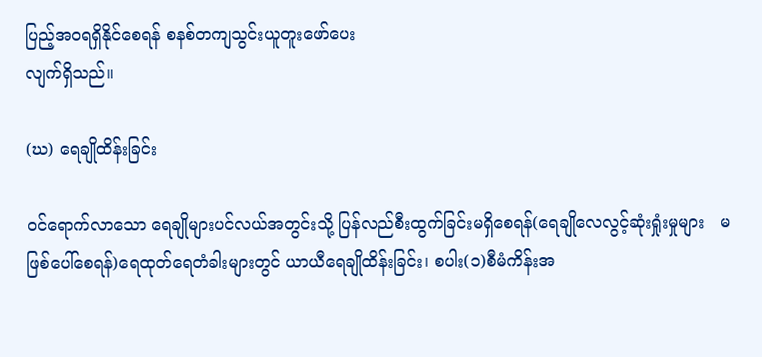ပြည့်အဝရရှိနိုင်စေရန် စနစ်တကျသွင်းယူတူးဖော်ပေး
လျက်ရှိသည်။

(ဃ) ရေချိုထိန်းခြင်း

ဝင်ရောက်လာသော ရေချိုများပင်လယ်အတွင်းသို့ ပြန်လည်စီးထွက်ခြင်းမရှိစေရန်(ရေချိုလေလွင့်ဆုံးရှုံးမှုများ   မဖြစ်ပေါ်စေရန်)ရေထုတ်ရေတံခါးများတွင် ယာယီရေချိုထိန်းခြင်း၊ စပါး(၁)စီမံကိန်းအ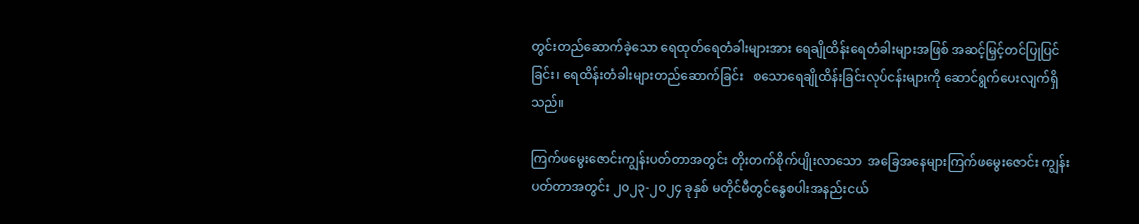တွင်းတည်ဆောက်ခဲ့သော ရေထုတ်ရေတံခါးများအား ရေချိုထိန်းရေတံခါးများအဖြစ် အဆင့်မြှင့်တင်ပြုပြင်ခြင်း၊ ရေထိန်းတံခါးများတည်ဆောက်ခြင်း   စသောရေချိုထိန်းခြင်းလုပ်ငန်းများကို ဆောင်ရွက်ပေးလျက်ရှိသည်။

ကြက်ဖမွေးဇောင်းကျွန်းပတ်တာအတွင်း တိုးတက်စိုက်ပျိုးလာသော  အခြေအနေများကြက်ဖမွေးဇောင်း ကျွန်းပတ်တာအတွင်း ၂၀၂၃-၂၀၂၄ ခုနှစ် မတိုင်မီတွင်နွေစပါးအနည်းငယ်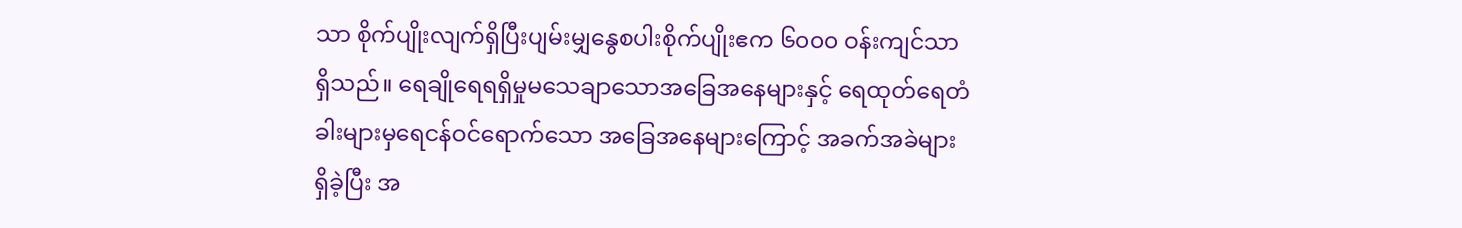သာ စိုက်ပျိုးလျက်ရှိပြီးပျမ်းမျှနွေစပါးစိုက်ပျိုးဧက ၆၀၀၀ ဝန်းကျင်သာရှိသည်။ ရေချိုရေရရှိမှုမသေချာသောအခြေအနေများနှင့် ရေထုတ်ရေတံခါးများမှရေငန်ဝင်ရောက်သော အခြေအနေများကြောင့် အခက်အခဲများရှိခဲ့ပြီး အ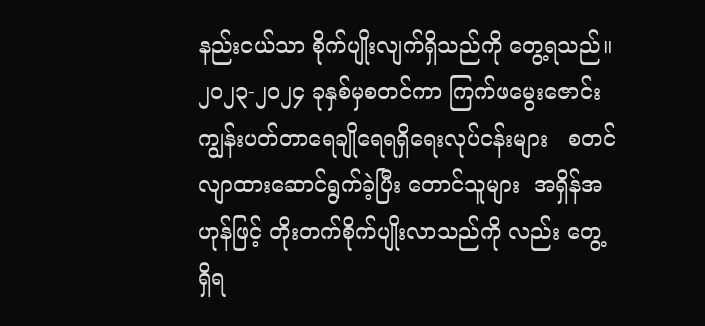နည်းငယ်သာ စိုက်ပျိုးလျက်ရှိသည်ကို တွေ့ရသည်။ ၂၀၂၃-၂၀၂၄ ခုနှစ်မှစတင်ကာ ကြက်ဖမွေးဇောင်းကျွန်းပတ်တာရေချိုရေရရှိရေးလုပ်ငန်းများ   စတင်လျာထားဆောင်ရွက်ခဲ့ပြီး တောင်သူများ  အရှိန်အဟုန်ဖြင့် တိုးတက်စိုက်ပျိုးလာသည်ကို လည်း တွေ့ရှိရ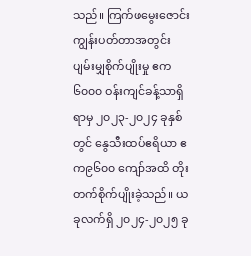သည်။ ကြက်ဖမွေးဇောင်း ကျွန်းပတ်တာအတွင်း ပျမ်းမျှစိုက်ပျိုးမှု ဧက ၆၀၀၀ ဝန်းကျင်ခန့်သာရှိရာမှ ၂၀၂၃-၂၀၂၄ ခုနှစ်တွင် နွေသီးထပ်ဧရိယာ ဧက၉၆၀၀ ကျော်အထိ တိုးတက်စိုက်ပျိုးခဲ့သည်။ ယခုလက်ရှိ ၂၀၂၄-၂၀၂၅ ခု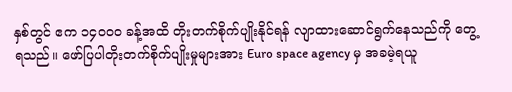နှစ်တွင် ဧက ၁၄၀၀၀ ခန့်အထိ တိုးတက်စိုက်ပျိုးနိုင်ရန် လျာထားဆောင်ရွက်နေသည်ကို တွေ့ရသည်။ ဖော်ပြပါတိုးတက်စိုက်ပျိုးမှုများအား Euro space agency မှ အခမဲ့ရယူ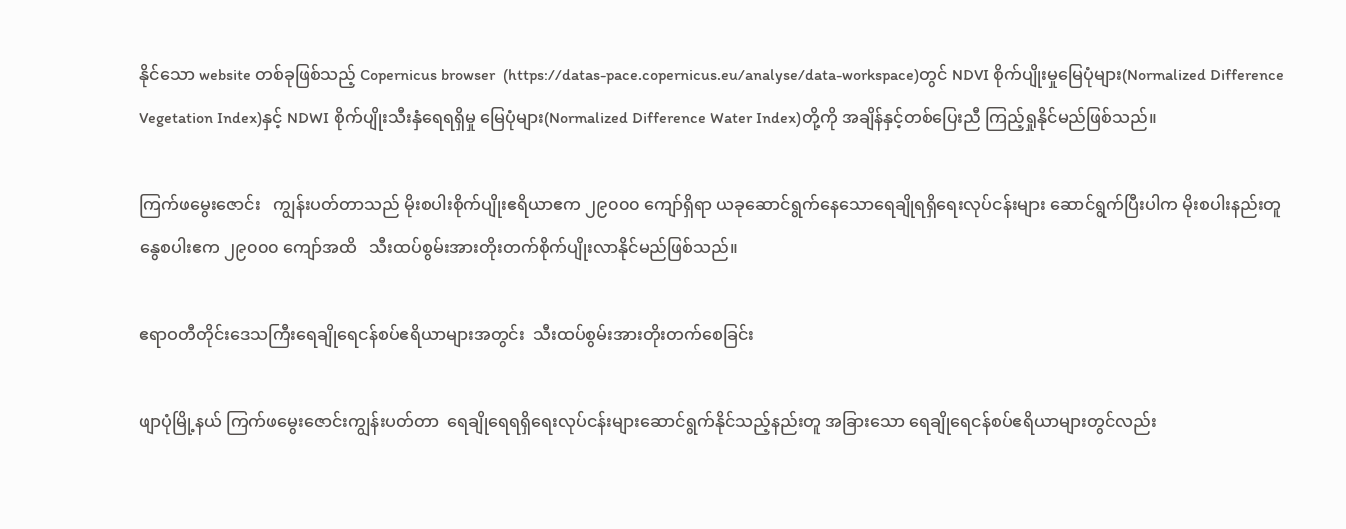နိုင်သော website တစ်ခုဖြစ်သည့် Copernicus browser  (https://datas-pace.copernicus.eu/analyse/data-workspace)တွင် NDVI စိုက်ပျိုးမှုမြေပုံများ(Normalized Difference Vegetation Index)နှင့် NDWI စိုက်ပျိုးသီးနှံရေရရှိမှု မြေပုံများ(Normalized Difference Water Index)တို့ကို အချိန်နှင့်တစ်ပြေးညီ ကြည့်ရှုနိုင်မည်ဖြစ်သည်။

ကြက်ဖမွေးဇောင်း   ကျွန်းပတ်တာသည် မိုးစပါးစိုက်ပျိုးဧရိယာဧက ၂၉၀၀၀ ကျော်ရှိရာ ယခုဆောင်ရွက်နေသောရေချိုရရှိရေးလုပ်ငန်းများ ဆောင်ရွက်ပြီးပါက မိုးစပါးနည်းတူ နွေစပါးဧက ၂၉၀၀၀ ကျော်အထိ   သီးထပ်စွမ်းအားတိုးတက်စိုက်ပျိုးလာနိုင်မည်ဖြစ်သည်။

ဧရာဝတီတိုင်းဒေသကြီးရေချိုရေငန်စပ်ဧရိယာများအတွင်း  သီးထပ်စွမ်းအားတိုးတက်စေခြင်း

ဖျာပုံမြို့နယ် ကြက်ဖမွေးဇောင်းကျွန်းပတ်တာ  ရေချိုရေရရှိရေးလုပ်ငန်းများဆောင်ရွက်နိုင်သည့်နည်းတူ အခြားသော ရေချိုရေငန်စပ်ဧရိယာများတွင်လည်း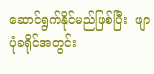ဆောင်ရွက်နိုင်မည်ဖြစ်ပြီး  ဖျာပုံခရိုင်အတွင်း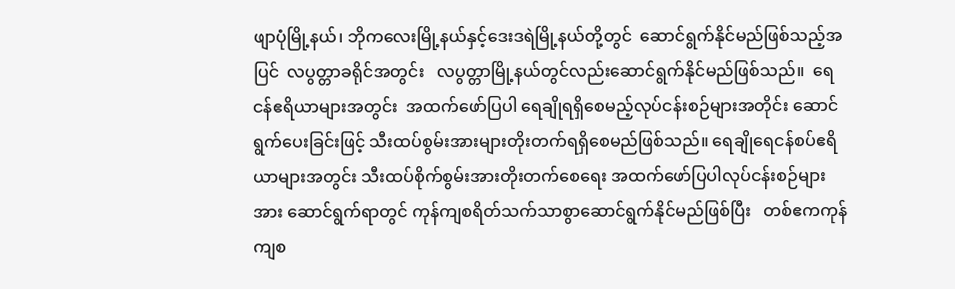ဖျာပုံမြို့နယ်၊ ဘိုကလေးမြို့နယ်နှင့်ဒေးဒရဲမြို့နယ်တို့တွင်  ဆောင်ရွက်နိုင်မည်ဖြစ်သည့်အပြင်  လပွတ္တာခရိုင်အတွင်း   လပွတ္တာမြို့နယ်တွင်လည်းဆောင်ရွက်နိုင်မည်ဖြစ်သည်။  ရေငန်ဧရိယာများအတွင်း  အထက်ဖော်ပြပါ ရေချိုရရှိစေမည့်လုပ်ငန်းစဉ်များအတိုင်း ဆောင်ရွက်ပေးခြင်းဖြင့် သီးထပ်စွမ်းအားများတိုးတက်ရရှိစေမည်ဖြစ်သည်။ ရေချိုရေငန်စပ်ဧရိယာများအတွင်း သီးထပ်စိုက်စွမ်းအားတိုးတက်စေရေး အထက်ဖော်ပြပါလုပ်ငန်းစဉ်များအား ဆောင်ရွက်ရာတွင် ကုန်ကျစရိတ်သက်သာစွာဆောင်ရွက်နိုင်မည်ဖြစ်ပြီး   တစ်ဧကကုန်ကျစ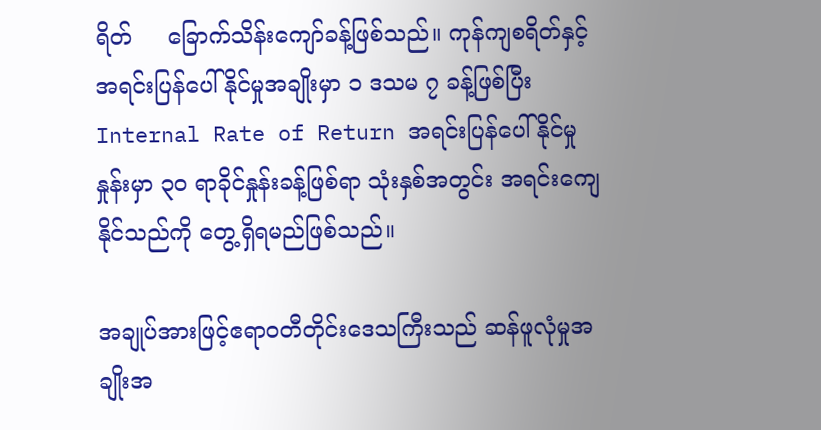ရိတ်     ခြောက်သိန်းကျော်ခန့်ဖြစ်သည်။ ကုန်ကျစရိတ်နှင့်အရင်းပြန်ပေါ်နိုင်မှုအချိုးမှာ ၁ ဒသမ ၇ ခန့်ဖြစ်ပြီး  Internal Rate of Return အရင်းပြန်ပေါ်နိုင်မှုနှုန်းမှာ ၃၀ ရာခိုင်နှုန်းခန့်ဖြစ်ရာ သုံးနှစ်အတွင်း အရင်းကျေနိုင်သည်ကို တွေ့ရှိရမည်ဖြစ်သည်။

အချုပ်အားဖြင့်ဧရာဝတီတိုင်းဒေသကြီးသည် ဆန်ဖူလုံမှုအချိုးအ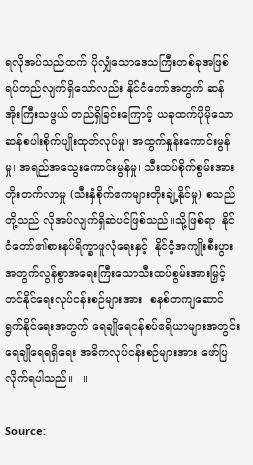ရလိုအပ်သည်ထက် ပိုလျှံသောဒေသကြီးတစ်ခုအဖြစ် ရပ်တည်လျက်ရှိသော်လည်း နိုင်ငံတော်အတွက် ဆန်အိုးကြီးသဖွယ် တည်ရှိခြင်းကြောင့် ယခုထက်ပိုမိုသော ဆန်စပါးစိုက်ပျိုးထုတ်လုပ်မှု၊ အထွက်နှုန်းကောင်းမွန်မှု၊ အရည်အသွေးကောင်းမွန်မှု၊ သီးထပ်စိုက်စွမ်းအားတိုးတက်လာမှု (သီးနှံစိုက်ဧကများတိုးချဲ့နိုင်မှု) စသည်တို့သည် လိုအပ်လျက်ရှိဆဲပင်ဖြစ်သည်။သို့ဖြစ်ရာ  နိုင်ငံတော်၏စားနပ်ရိက္ခာဖူလုံရေးနှင့်  နိုင်ငံ့အကျိုးစီးပွားအတွက်လွန်စွာအရေးကြီးသောသီးထပ်စွမ်းအားမြှင့်တင်နိုင်ရေးလုပ်ငန်းစဉ်များအား  စနစ်တကျဆောင်ရွက်နိုင်ရေးအတွက် ရေချိုရေငန်စပ်ဧရိယာများအတွင်း ရေချိုရေရရှိရေး အဓိကလုပ်ငန်းစဉ်များအား ဖော်ပြလိုက်ရပါသည်။   ။

Source: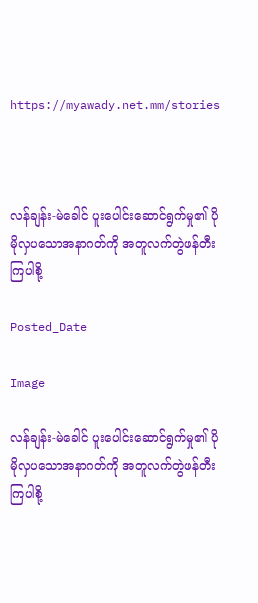https://myawady.net.mm/stories



လန်ချန်း-မဲခေါင် ပူးပေါင်းဆောင်ရွက်မှု၏ ပိုမိုလှပသောအနာဂတ်ကို အတူလက်တွဲဖန်တီးကြပါစို့

Posted_Date

Image

လန်ချန်း-မဲခေါင် ပူးပေါင်းဆောင်ရွက်မှု၏ ပိုမိုလှပသောအနာဂတ်ကို အတူလက်တွဲဖန်တီးကြပါစို့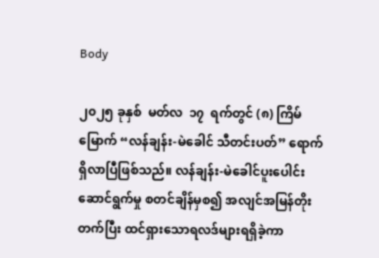Body

၂၀၂၅ ခုနှစ်  မတ်လ  ၁၇  ရက်တွင် (၈) ကြိမ်မြောက် “လန်ချန်း-မဲခေါင် သီတင်းပတ်” ရောက်ရှိလာပြီဖြစ်သည်။ လန်ချန်း-မဲခေါင်ပူးပေါင်းဆောင်ရွက်မှု စတင်ချိန်မှစ၍ အလျင်အမြန်တိုးတက်ပြီး ထင်ရှားသောရလဒ်များရရှိခဲ့ကာ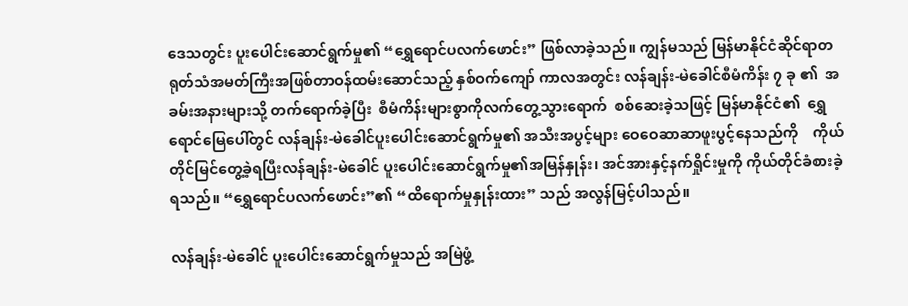ဒေသတွင်း ပူးပေါင်းဆောင်ရွက်မှု၏ “ရွှေရောင်ပလက်ဖောင်း” ဖြစ်လာခဲ့သည်။ ကျွန်မသည် မြန်မာနိုင်ငံဆိုင်ရာတရုတ်သံအမတ်ကြီးအဖြစ်တာဝန်ထမ်းဆောင်သည့် နှစ်ဝက်ကျော် ကာလအတွင်း လန်ချန်း-မဲခေါင်စီမံကိန်း ၇ ခု ၏  အခမ်းအနားများသို့ တက်ရောက်ခဲ့ပြီး  စီမံကိန်းများစွာကိုလက်တွေ့သွားရောက်  စစ်ဆေးခဲ့သဖြင့် မြန်မာနိုင်ငံ၏  ရွှေရောင်မြေပေါ်တွင် လန်ချန်း-မဲခေါင်ပူးပေါင်းဆောင်ရွက်မှု၏ အသီးအပွင့်များ‌ ဝေဝေဆာဆာဖူးပွင့်နေသည်ကို    ကိုယ်တိုင်မြင်တွေ့ခဲ့ရပြီးလန်ချန်း-မဲခေါင် ပူးပေါင်းဆောင်ရွက်မှု၏အမြန်နှုန်း၊ အင်အားနှင့်နက်ရှိုင်းမှုကို ကိုယ်တိုင်ခံစားခဲ့ရသည်။ “ရွှေရောင်ပလက်ဖောင်း”၏ “ထိရောက်မှုနှုန်းထား” သည် အလွန်မြင့်ပါသည်။

လန်ချန်း-မဲခေါင် ပူးပေါင်းဆောင်ရွက်မှုသည် အမြဲဖွံ့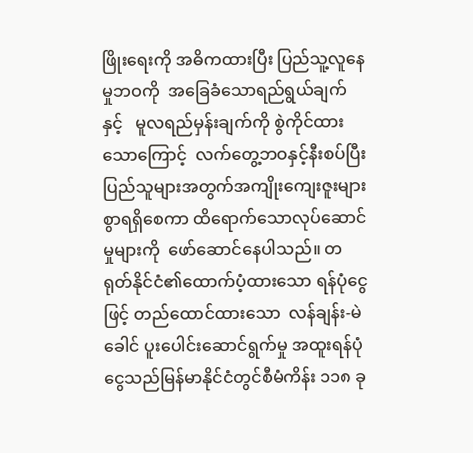ဖြိုးရေးကို အဓိကထားပြီး ပြည်သူ့လူနေမှုဘဝကို  အခြေခံသောရည်ရွယ်ချက်နှင့်   မူလရည်မှန်းချက်ကို စွဲကိုင်ထားသောကြောင့်  လက်တွေ့ဘဝနှင့်နီးစပ်ပြီး  ပြည်သူများအတွက်အကျိုးကျေးဇူးများစွာရရှိစေကာ ထိရောက်သောလုပ်ဆောင်မှုများကို  ဖော်ဆောင်နေပါသည်။ တရုတ်နိုင်ငံ၏ထောက်ပံ့ထားသော ရန်ပုံငွေဖြင့် တည်ထောင်ထားသော  လန်ချန်း-မဲခေါင် ပူးပေါင်းဆောင်ရွက်မှု အထူးရန်ပုံငွေသည်မြန်မာနိုင်ငံတွင်စီမံကိန်း ၁၁၈ ခု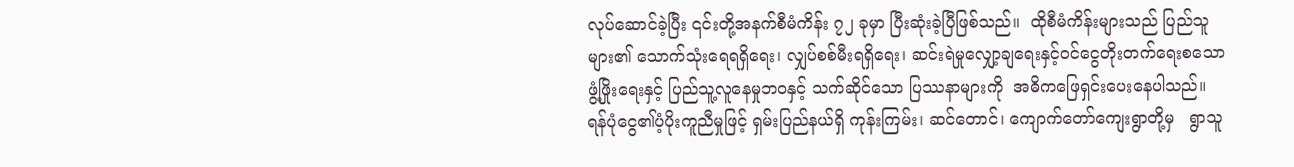လုပ်ဆောင်ခဲ့ပြီး ၎င်းတို့အနက်စီမံကိန်း ၇၂ ခုမှာ ပြီးဆုံးခဲ့ပြီဖြစ်သည်။  ထိုစီမံကိန်းများသည် ပြည်သူများ၏ သောက်သုံးရေရရှိရေး၊ လျှပ်စစ်မီးရရှိရေး၊ ဆင်းရဲမှုလျှော့ချရေးနှင့်ဝင်ငွေတိုးတက်ရေးစသောဖွံ့ဖြိုးရေးနှင့် ပြည်သူ့လူနေမှုဘဝနှင့် သက်ဆိုင်သော ပြဿနာများကို  အဓိကဖြေရှင်းပေးနေပါသည်။  ရန်ပုံငွေ၏ပံ့ပိုးကူညီမှုဖြင့် ရှမ်းပြည်နယ်ရှိ ကုန်းကြမ်း၊ ဆင်တောင်၊ ကျောက်တော်ကျေးရွာတို့မှ   ရွာသူ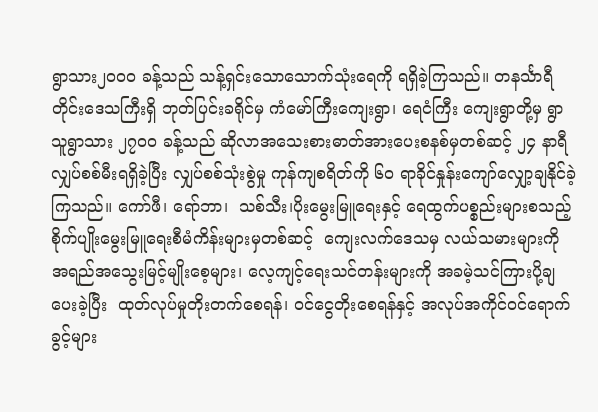ရွာသား၂၀၀၀ ခန့်သည် သန့်ရှင်းသောသောက်သုံးရေကို ရရှိခဲ့ကြသည်။ တနင်္သာရီတိုင်းဒေသကြီးရှိ ဘုတ်ပြင်းခရိုင်မှ ကံမော်ကြီးကျေးရွာ၊ ရေငံကြီး ကျေးရွာတို့မှ ရွာသူရွာသား ၂၇၀၀ ခန့်သည် ဆိုလာအသေးစားဓာတ်အားပေးစနစ်မှတစ်ဆင့် ၂၄ နာရီလျှပ်စစ်မီးရရှိခဲ့ပြီး လျှပ်စစ်သုံးစွဲမှု ကုန်ကျစရိတ်ကို ၆၀ ရာခိုင်နှုန်းကျော်လျှော့ချနိုင်ခဲ့ကြသည်။ ကော်ဖီ၊ ရော်ဘာ၊  သစ်သီး၊ပိုးမွေးမြူရေးနှင့် ရေထွက်ပစ္စည်းများစသည့်    စိုက်ပျိုးမွေးမြူရေးစီမံကိန်းများမှတစ်ဆင့်  ကျေးလက်ဒေသမှ လယ်သမားများကို  အရည်အသွေးမြင့်မျိုးစေ့များ၊ လေ့ကျင့်ရေးသင်တန်းများကို အခမဲ့သင်ကြားပို့ချပေးခဲ့ပြီး  ထုတ်လုပ်မှုတိုးတက်စေရန်၊ ဝင်ငွေတိုးစေရန်နှင့် အလုပ်အကိုင်ဝင်ရောက်ခွင့်များ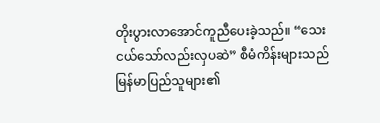တိုးပွားလာအောင်ကူညီပေးခဲ့သည်။ “သေးငယ်သော်လည်းလှပဆဲ” စီမံကိန်းများသည် မြန်မာပြည်သူများ၏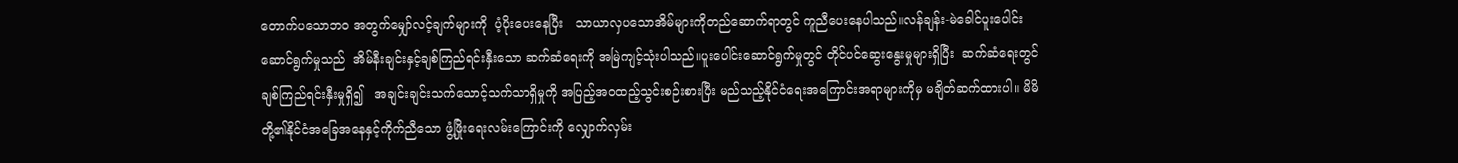တောက်ပသောဘဝ အတွက်မျှော်လင့်ချက်များကို  ပံ့ပိုးပေးနေပြီး   သာယာလှပသောအိမ်များကိုတည်ဆောက်ရာတွင် ကူညီပေးနေပါသည်။လန်ချန်း-မဲခေါင်ပူးပေါင်းဆောင်ရွက်မှုသည်  အိမ်နီးချင်းနှင့်ချစ်ကြည်ရင်းနှီးသော ဆက်ဆံရေးကို အမြဲကျင့်သုံးပါသည်။ပူးပေါင်းဆောင်ရွက်မှုတွင် တိုင်ပင်ဆွေးနွေးမှုများရှိပြီး  ဆက်ဆံရေးတွင်ချစ်ကြည်ရင်းနှီးမှုရှိ၍   အချင်းချင်းသက်သောင့်သက်သာရှိမှုကို အပြည့်အဝထည့်သွင်းစဉ်းစားပြီး မည်သည့်နိုင်ငံရေးအကြောင်းအရာများကိုမှ မချိတ်ဆက်ထားပါ။ မိမိတို့၏နိုင်ငံအခြေအနေနှင့်ကိုက်ညီသော ဖွံ့ဖြိုးရေးလမ်းကြောင်းကို လျှောက်လှမ်း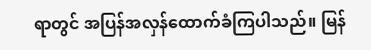ရာတွင် အပြန်အလှန်ထောက်ခံကြပါသည်။ မြန်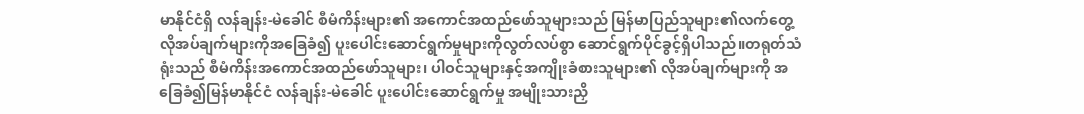မာနိုင်ငံရှိ လန်ချန်း-မဲခေါင် စီမံကိန်းများ၏ အကောင်အထည်ဖော်သူများသည် မြန်မာပြည်သူများ၏လက်တွေ့လိုအပ်ချက်များကိုအခြေခံ၍ ပူးပေါင်းဆောင်ရွက်မှုများကိုလွတ်လပ်စွာ ဆောင်ရွက်ပိုင်ခွင့်ရှိပါသည်။တရုတ်သံရုံးသည် စီမံကိန်းအကောင်အထည်ဖော်သူများ၊ ပါဝင်သူများနှင့်အကျိုးခံစားသူများ၏ လိုအပ်ချက်များကို အခြေခံ၍မြန်မာနိုင်ငံ လန်ချန်း-မဲခေါင် ပူးပေါင်းဆောင်ရွက်မှု အမျိုးသားညှိ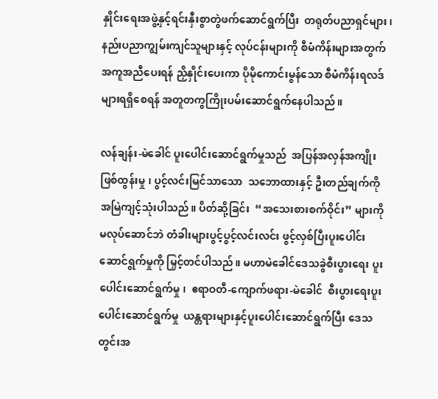နှိုင်းရေးအဖွဲ့နှင့်ရင်းနှီးစွာတွဲဖက်ဆောင်ရွက်ပြီး  တရုတ်ပညာရှင်များ၊ နည်းပညာကျွမ်းကျင်သူများနှင့် လုပ်ငန်းများကို စီမံကိန်းများအတွက်အကူအညီပေးရန် ညှိနှိုင်းပေးကာ ပိုမိုကောင်းမွန်သော စီမံကိန်းရလဒ်များရရှိစေရန် အတူတကွကြိုးပမ်းဆောင်ရွက်နေပါသည်။

လန်ချန်း-မဲခေါင် ပူးပေါင်းဆောင်ရွက်မှုသည်  အပြန်အလှန်အကျိုးဖြစ်ထွန်းမှု၊ ပွင့်လင်းမြင်သာသော  သဘောထားနှင့် ဦးတည်ချက်ကို အမြဲကျင့်သုံးပါသည်။ ပိတ်ဆို့ခြင်း  “အသေးစားစက်ဝိုင်း” များကို မလုပ်ဆောင်ဘဲ တံခါးများပွင့်ပွင့်လင်းလင်း ဖွင့်လှစ်ပြီးပူးပေါင်းဆောင်ရွက်မှုကို မြှင့်တင်ပါသည်။ မဟာမဲခေါင်ဒေသခွဲစီးပွားရေး ပူးပေါင်းဆောင်ရွက်မှု၊  ဧရာဝတီ-ကျောက်ဖရား-မဲခေါင်  စီးပွားရေးပူးပေါင်း‌ဆောင်ရွက်မှု  ယန္တရားများနှင့်ပူးပေါင်းဆောင်ရွက်ပြီး ဒေသတွင်းအ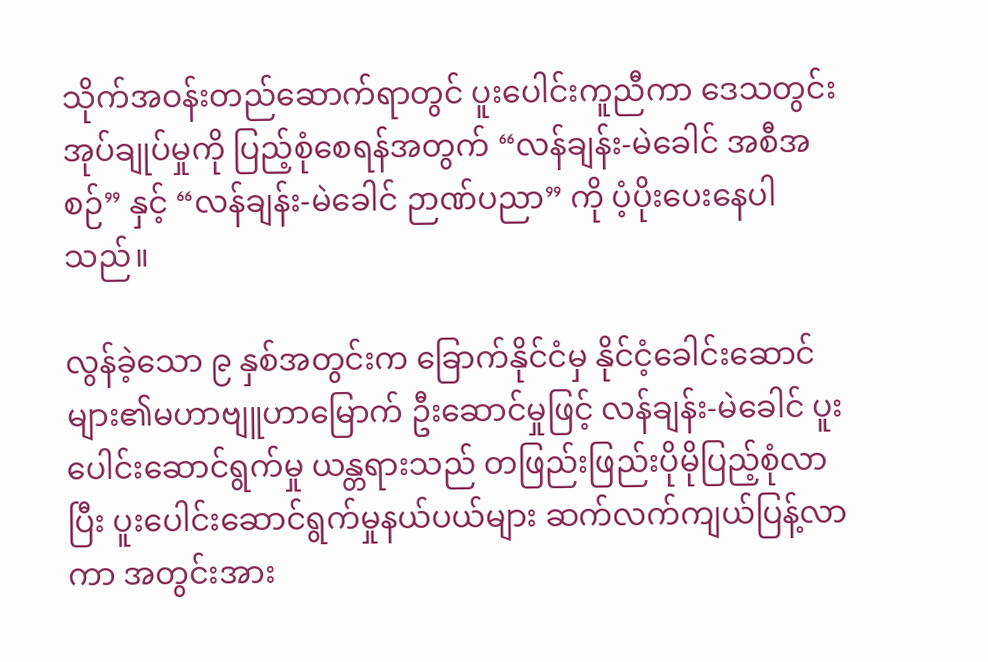သိုက်အဝန်းတည်ဆောက်ရာတွင် ပူးပေါင်းကူညီကာ ဒေသတွင်းအုပ်ချုပ်မှုကို ပြည့်စုံစေရန်အတွက် “လန်ချန်း-မဲခေါင် အစီအစဉ်” နှင့် “လန်ချန်း-မဲခေါင် ဉာဏ်ပညာ” ကို ပံ့ပိုးပေးနေပါသည်။

လွန်ခဲ့သော ၉ နှစ်အတွင်းက ခြောက်နိုင်ငံမှ နိုင်ငံ့ခေါင်းဆောင်များ၏မဟာဗျူဟာမြောက် ဦးဆောင်မှုဖြင့် လန်ချန်း-မဲခေါင် ပူးပေါင်းဆောင်ရွက်မှု ယန္တရားသည် တဖြည်းဖြည်းပိုမိုပြည့်စုံလာပြီး ပူးပေါင်းဆောင်ရွက်မှုနယ်ပယ်များ ဆက်လက်ကျယ်ပြန့်လာကာ အတွင်းအား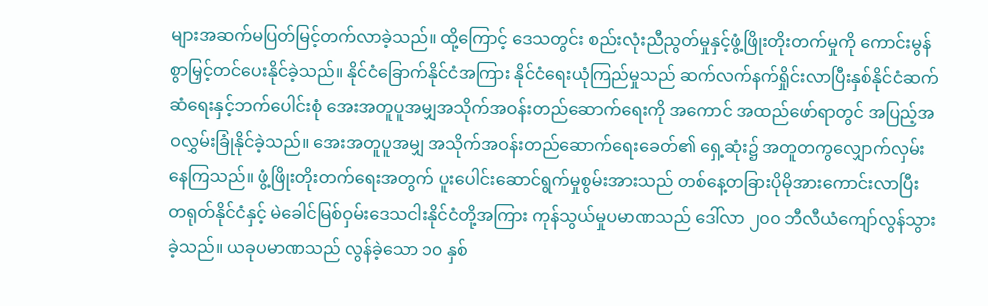များအဆက်မပြတ်မြင့်တက်လာခဲ့သည်။ ထို့ကြောင့် ဒေသတွင်း စည်းလုံးညီညွတ်မှုနှင့်ဖွံ့ဖြိုးတိုးတက်မှုကို ကောင်းမွန်စွာမြှင့်တင်ပေးနိုင်ခဲ့သည်။ နိုင်ငံခြောက်နိုင်ငံအကြား နိုင်ငံရေးယုံကြည်မှုသည် ဆက်လက်နက်ရှိုင်းလာပြီးနှစ်နိုင်ငံဆက်ဆံရေးနှင့်ဘက်ပေါင်းစုံ အေးအတူပူအမျှအသိုက်အဝန်းတည်ဆောက်ရေးကို အကောင် အထည်ဖော်ရာတွင် အပြည့်အဝလွှမ်းခြုံနိုင်ခဲ့သည်။ အေးအတူပူအမျှ အသိုက်အဝန်းတည်ဆောက်ရေးခေတ်၏ ရှေ့ဆုံး၌ အတူတကွလျှောက်လှမ်းနေကြသည်။ ဖွံ့ဖြိုးတိုးတက်ရေးအတွက် ပူးပေါင်းဆောင်ရွက်မှုစွမ်းအားသည် တစ်နေ့တခြားပိုမိုအားကောင်းလာပြီး တရုတ်နိုင်ငံနှင့် မဲခေါင်မြစ်ဝှမ်းဒေသငါးနိုင်ငံတို့အကြား ကုန်သွယ်မှုပမာဏသည် ဒေါ်လာ ၂၀၀ ဘီလီယံကျော်လွန်သွားခဲ့သည်။ ယခုပမာဏသည် လွန်ခဲ့သော ၁၀ နှစ်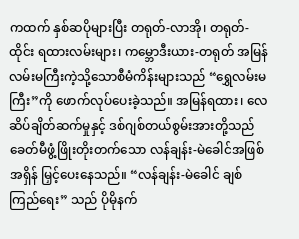ကထက် နှစ်ဆပိုများပြီး တရုတ်-လာအို၊ တရုတ်-ထိုင်း ရထားလမ်းများ၊ ကမ္ဘောဒီးယား-တရုတ် အမြန်လမ်းမကြီးကဲ့သို့သောစီမံကိန်းများသည် “ရွှေလမ်းမကြီး”ကို ဖောက်လုပ်ပေးခဲ့သည်။ အမြန်ရထား၊ လေဆိပ်ချိတ်ဆက်မှုနှင့် ဒစ်ဂျစ်တယ်စွမ်းအားတို့သည်  ခေတ်မီဖွံ့ဖြိုးတိုးတက်သော လန်ချန်း-မဲခေါင်အဖြစ် အရှိန် မြှင့်ပေးနေသည်။ “လန်ချန်း-မဲခေါင် ချစ်ကြည်ရေး” သည် ပိုမိုနက်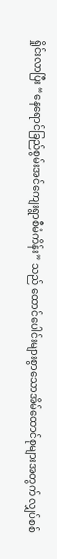ရှိုင်းလာပြီး “နေရောင်ခြည်စွမ်းအင်ကျေးရွာစီမံကိန်း” သည် ထောင်ပေါင်းများစွာသောအိမ်ထောင်စုများအတွက် လျှပ်စစ်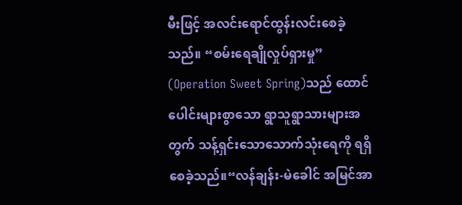မီးဖြင့် အလင်းရောင်ထွန်းလင်းစေခဲ့သည်။ “စမ်းရေချိုလှုပ်ရှားမှု” (Operation Sweet Spring)သည် ထောင်ပေါင်းများစွာသော ရွာသူရွာသားများအတွက် သန့်ရှင်းသောသောက်သုံးရေကို ရရှိစေခဲ့သည်။“လန်ချန်း-မဲခေါင် အမြင်အာ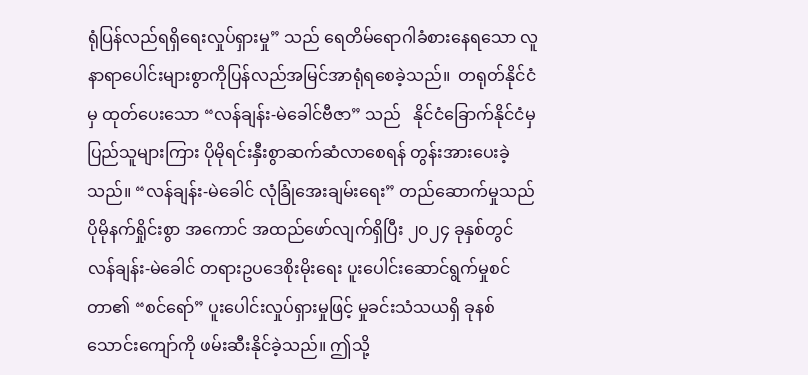ရုံပြန်လည်ရရှိရေးလှုပ်ရှားမှု” သည် ရေတိမ်ရောဂါခံစားနေရသော လူနာရာပေါင်းများစွာကိုပြန်လည်အမြင်အာရုံရစေခဲ့သည်။  တရုတ်နိုင်ငံမှ ထုတ်ပေးသော “လန်ချန်း-မဲခေါင်ဗီဇာ” သည်   နိုင်ငံခြောက်နိုင်ငံမှပြည်သူများကြား ပိုမိုရင်းနှီးစွာဆက်ဆံလာစေရန် တွန်းအားပေးခဲ့သည်။ “လန်ချန်း-မဲခေါင် လုံခြုံအေးချမ်းရေး” တည်ဆောက်မှုသည် ပိုမိုနက်ရှိုင်းစွာ အကောင် အထည်ဖော်လျက်ရှိပြီး ၂၀၂၄ ခုနှစ်တွင် လန်ချန်း-မဲခေါင် တရားဥပဒေစိုးမိုးရေး ပူးပေါင်းဆောင်ရွက်မှုစင်တာ၏ “စင်ရော်” ပူးပေါင်းလှုပ်ရှားမှုဖြင့် မှုခင်းသံသယရှိ ခုနစ်သောင်းကျော်ကို ဖမ်းဆီးနိုင်ခဲ့သည်။ ဤသို့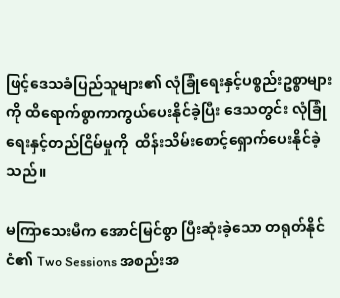ဖြင့်ဒေသခံပြည်သူများ၏ လုံခြုံရေးနှင့်ပစ္စည်းဥစ္စာများကို ထိရောက်စွာကာကွယ်ပေးနိုင်ခဲ့ပြီး ဒေသတွင်း လုံခြုံရေးနှင့်တည်ငြိမ်မှုကို  ထိန်းသိမ်းစောင့်ရှောက်ပေးနိုင်ခဲ့သည်။

မကြာသေးမီက အောင်မြင်စွာ ပြီးဆုံးခဲ့သော တရုတ်နိုင်ငံ၏ Two Sessions အစည်းအ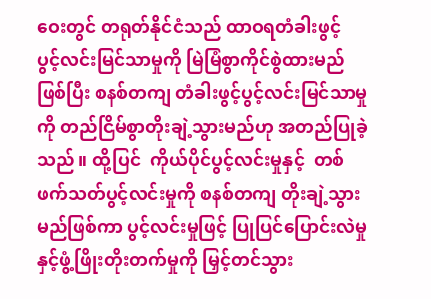ဝေးတွင် တရုတ်နိုင်ငံသည် ထာဝရတံခါးဖွင့်  ပွင့်လင်းမြင်သာမှုကို မြဲမြံစွာကိုင်စွဲထားမည်ဖြစ်ပြီး စနစ်တကျ တံခါးဖွင့်ပွင့်လင်းမြင်သာမှုကို တည်ငြိမ်စွာတိုးချဲ့သွားမည်ဟု အတည်ပြုခဲ့သည်။ ထို့ပြင်  ကိုယ်ပိုင်ပွင့်လင်းမှုနှင့်  တစ်ဖက်သတ်ပွင့်လင်းမှုကို စနစ်တကျ တိုးချဲ့သွားမည်ဖြစ်ကာ ပွင့်လင်းမှုဖြင့် ပြုပြင်ပြောင်းလဲမှုနှင့်ဖွံ့ဖြိုးတိုးတက်မှုကို မြှင့်တင်သွား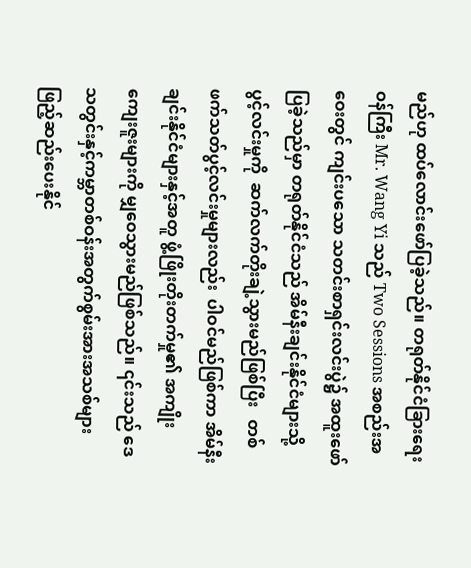မည်ဟု ထပ်လောင်းဖော်ပြခဲ့သည်။ တရုတ်နိုင်ငံခြားရေးဝန်ကြီး Mr. Wang Yi သည် Two Sessions အစည်းအဝေးတွင် ကျင်းပသော သတင်းစာရှင်းလင်းပွဲ၌ အထူးဖော်ပြခဲ့သည်မှာ တရုတ်နိုင်ငံသည် အိမ်နီးချင်းနိုင်ငံများသို့ပွင့်လင်းမှုကို  ဆက်လက်တိုးချဲ့သွားမည်ဖြစ်ပြီး   တစ်ဖက်သတ်ပွင့်လင်းမှုများလည်း  ပါဝင်မည်ဖြစ်ကာ အိမ်နီးချင်းနိုင်ငံများနှင့်အတူ ဖွံ့ဖြိုးတိုးတက်မှု၏ အကျိုးကျေးဇူးများကို မျှဝေသွားမည်ဖြစ်သည်။ ၎င်းသည် ဒေသတွင်းနှင့်ကမ္ဘာတစ်ဝန်းအတွက်စွမ်းအားအသစ်များ ဖြည့်ဆည်းပေးနိုင်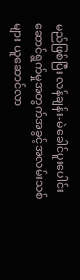မည်ဖြစ်ပြီး လန်ချန်း-မဲခေါင်ပူးပေါင်းဆောင်ရွက်မှုအတွက်အခွင့်အလမ်းသစ်များ ယူဆောင်လာ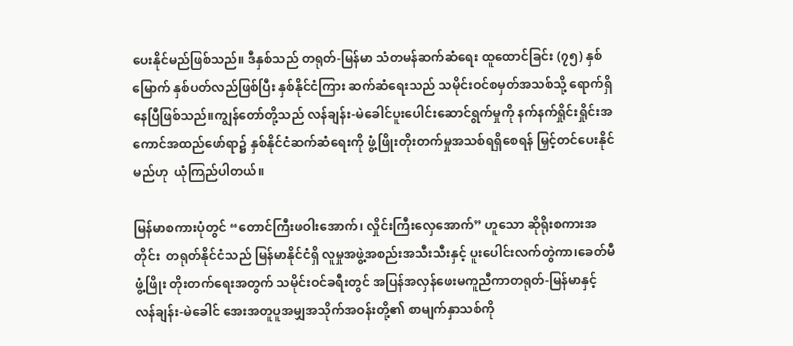ပေးနိုင်မည်ဖြစ်သည်။ ဒီနှစ်သည် တရုတ်-မြန်မာ သံတမန်ဆက်ဆံရေး ထူထောင်ခြင်း (၇၅) နှစ်မြောက် နှစ်ပတ်လည်ဖြစ်ပြီး နှစ်နိုင်ငံကြား ဆက်ဆံရေးသည် သမိုင်းဝင်စမှတ်အသစ်သို့ ရောက်ရှိနေပြီဖြစ်သည်။ကျွန်တော်တို့သည် လန်ချန်း-မဲခေါင်ပူးပေါင်းဆောင်ရွက်မှုကို နက်နက်ရှိုင်းရှိုင်းအကောင်အထည်ဖော်ရာ၌ နှစ်နိုင်ငံဆက်ဆံရေးကို ဖွံ့ဖြိုးတိုးတက်မှုအသစ်ရရှိစေရန် မြှင့်တင်ပေးနိုင်မည်ဟု  ယုံကြည်ပါတယ်။

မြန်မာစကားပုံတွင် “တောင်ကြီးဖဝါးအောက်၊ လှိုင်းကြီးလှေအောက်” ဟူသော ဆိုရိုးစကားအတိုင်း  တရုတ်နိုင်ငံသည် မြန်မာနိုင်ငံရှိ လူမှုအဖွဲ့အစည်းအသီးသီးနှင့် ပူးပေါင်းလက်တွဲကာ၊ခေတ်မီဖွံ့ဖြိုး တိုးတက်ရေးအတွက် သမိုင်းဝင်ခရီးတွင် အပြန်အလှန်ဖေးမကူညီကာတရုတ်-မြန်မာနှင့် လန်ချန်း-မဲခေါင် အေးအတူပူအမျှအသိုက်အဝန်းတို့၏ စာမျက်နှာသစ်ကို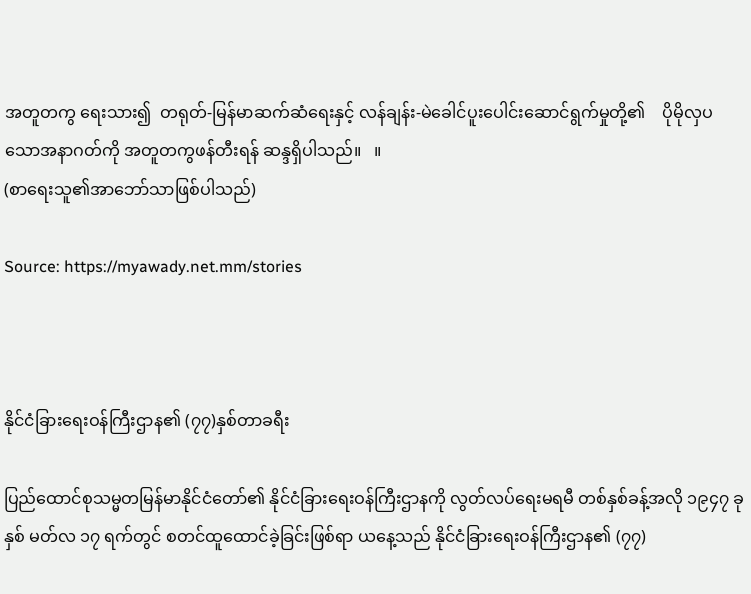အတူတကွ ရေးသား၍  တရုတ်-မြန်မာဆက်ဆံရေးနှင့် လန်ချန်း-မဲခေါင်ပူးပေါင်းဆောင်ရွက်မှုတို့၏    ပိုမိုလှပသောအနာဂတ်ကို အတူတကွဖန်တီးရန် ဆန္ဒရှိပါသည်။   ။
(စာရေးသူ၏အာဘော်သာဖြစ်ပါသည်)

Source: https://myawady.net.mm/stories



နိုင်ငံခြားရေးဝန်ကြီးဌာန၏ (၇၇)နှစ်တာခရီး

ပြည်ထောင်စုသမ္မတမြန်မာနိုင်ငံတော်၏ နိုင်ငံခြားရေးဝန်ကြီးဌာနကို လွတ်လပ်ရေးမရမီ တစ်နှစ်ခန့်အလို ၁၉၄၇ ခုနှစ် မတ်လ ၁၇ ရက်တွင် စတင်ထူထောင်ခဲ့ခြင်းဖြစ်ရာ ယနေ့သည် နိုင်ငံခြားရေးဝန်ကြီးဌာန၏ (၇၇)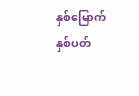နှစ်မြောက် နှစ်ပတ်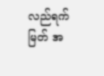လည်ရက်မြတ် အ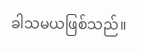ခါသမယဖြစ်သည်။